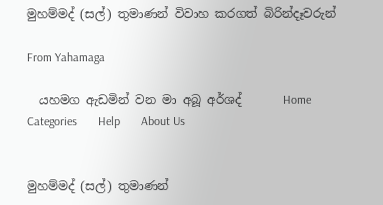මුහම්මද් (සල්) තුමාණන් විවාහ කරගත් බිරින්දෑවරුන්

From Yahamaga

  යහමග ඇඩමින් වන මා අබූ අර්ශද්       Home       Categories       Help       About Us


මුහම්මද් (සල්) තුමාණන්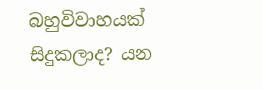බහුවිවාහයක් සිදුකලාද? යන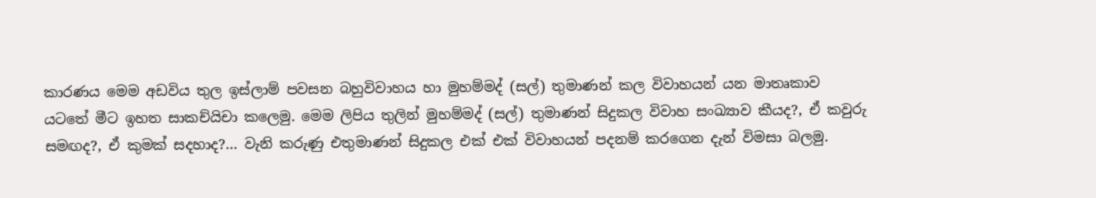කාරණය මෙම අඩවිය තුල ඉස්ලාම් පවසන බහුවිවාහය හා මුහම්මද් (සල්) තුමාණන් කල විවාහයන් යන මාතෘකාව යටතේ මීට ඉහත සාකච්යිචා කලෙමු. මෙම ලිපිය තුලින් මුහම්මද් (සල්) තුමාණන් සිදුකල විවාහ සංඛ්‍යාව කීයද?, ඒ කවුරු සමඟද?, ඒ කුමක් සදහාද?... වැනි කරුණු එතුමාණන් සිදුකල එක් එක් විවාහයන් පදනම් කරගෙන දැන් විමසා බලමු.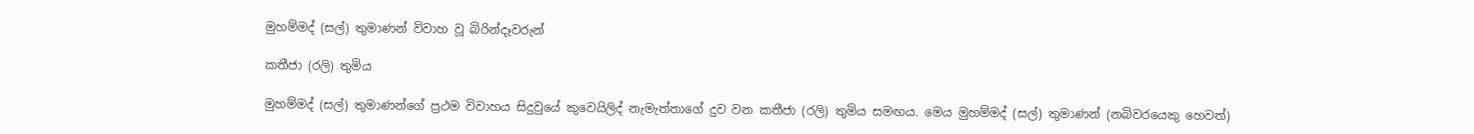මුහම්මද් (සල්) තුමාණන් විවාහ වූ බිරින්දෑවරුන්

කතීජා (රලි) තුමිය

මුහම්මද් (සල්) තුමාණන්ගේ ප්‍රථම විවාහය සිදුවුයේ කුවෙයිලිද් නැමැත්තාගේ දුව වන කතීජා (රලි) තුමිය සමඟය. මෙය මුහම්මද් (සල්) තුමාණන් (නබිවරයෙකු හෙවත්)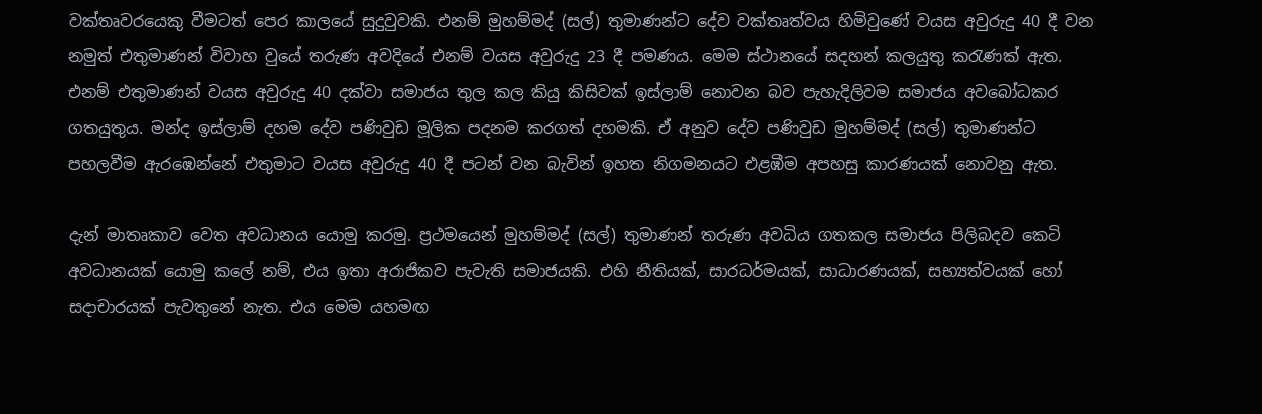වක්තෘවරයෙකු වීමටත් පෙර කාලයේ සුදුවුවකි. එනම් මුහම්මද් (සල්) තුමාණන්ට දේව වක්තෘත්වය හිමිවුණේ වයස අවුරුදු 40 දී වන නමුත් එතුමාණන් විවාහ වුයේ තරුණ අවදියේ එනම් වයස අවුරුදු 23 දී පමණය. මෙම ස්ථානයේ සදහන් කලයුතු කරැණක් ඇත. එනම් එතුමාණන් වයස අවුරුදු 40 දක්වා සමාජය තුල කල කියු කිසිවක් ඉස්ලාම් නොවන බව පැහැදිලිවම සමාජය අවබෝධකර ගතයුතුය. මන්ද ඉස්ලාම් දහම දේව පණිවුඩ මූලික පදනම කරගත් දහමකි. ඒ අනුව දේව පණිවුඩ මුහම්මද් (සල්) තුමාණන්ට පහලවීම ඇරඹෙන්නේ එතුමාට වයස අවුරුදු 40 දී පටන් වන බැවින් ඉහත නිගමනයට එළඹීම අපහසු කාරණයක් නොවනු ඇත.

දැන් මාතෘකාව වෙත අවධානය යොමු කරමු. ප්‍රථමයෙන් මුහම්මද් (සල්) තුමාණන් තරුණ අවධිය ගතකල සමාජය පිලිබදව කෙටි අවධානයක් යොමු කලේ නම්, එය ඉතා අරාජිකව පැවැති සමාජයකි. එහි නීතියක්, සාරධර්මයක්, සාධාරණයක්, සභ්‍යත්වයක් හෝ සදාචාරයක් පැවතුනේ නැත. එය මෙම යහමඟ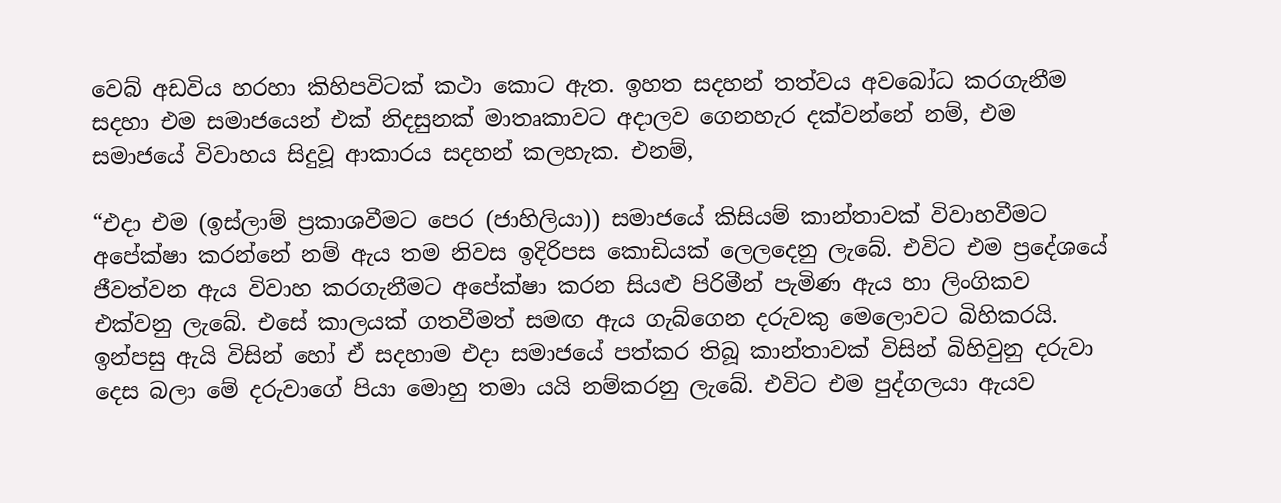වෙබ් අඩවිය හරහා කිහිපවිටක් කථා කොට ඇත. ඉහත සදහන් තත්වය අවබෝධ කරගැනීම සදහා එම සමාජයෙන් එක් නිදසුනක් මාතෘකාවට අදාලව ගෙනහැර දක්වන්නේ නම්, එම සමාජයේ විවාහය සිදුවූ ආකාරය සදහන් කලහැක. එනම්,

“එදා එම (ඉස්ලාම් ප්‍රකාශවීමට පෙර (ජාහිලියා)) සමාජයේ කිසියම් කාන්තාවක් විවාහවීමට අපේක්ෂා කරන්නේ නම් ඇය තම නිවස ඉදිරිපස කොඩියක් ලෙලදෙනු ලැබේ. එවිට එම ප්‍රදේශයේ ජීවත්වන ඇය විවාහ කරගැනීමට අපේක්ෂා කරන සියළු පිරිමීන් පැමිණ ඇය හා ලිංගිකව එක්වනු ලැබේ. එසේ කාලයක් ගතවීමත් සමඟ ඇය ගැබ්ගෙන දරුවකු මෙලොවට බිහිකරයි. ඉන්පසු ඇයි විසින් හෝ ඒ සදහාම එදා සමාජයේ පත්කර තිබූ කාන්තාවක් විසින් බිහිවුනු දරුවා දෙස බලා මේ දරුවාගේ පියා මොහු තමා යයි නම්කරනු ලැබේ. එවිට එම පුද්ගලයා ඇයව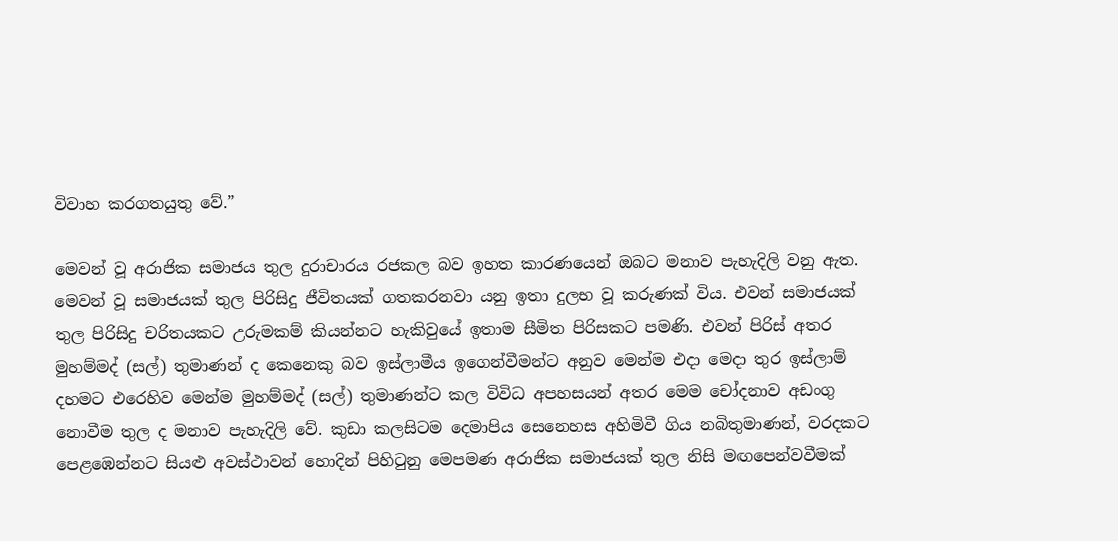විවාහ කරගතයුතු වේ.”

මෙවන් වූ අරාජික සමාජය තුල දුරාචාරය රජකල බව ඉහත කාරණයෙන් ඔබට මනාව පැහැදිලි වනු ඇත. මෙවන් වූ සමාජයක් තුල පිරිසිදු ජීවිතයක් ගතකරනවා යනු ඉතා දුලභ වූ කරුණක් විය. එවන් සමාජයක් තුල පිරිසිදු චරිතයකට උරුමකම් කියන්නට හැකිවුයේ ඉතාම සීමිත පිරිසකට පමණි. එවන් පිරිස් අතර මුහම්මද් (සල්) තුමාණන් ද කෙනෙකු බව ඉස්ලාමීය ඉගෙන්වීමන්ට අනුව මෙන්ම එදා මෙදා තුර ඉස්ලාම් දහමට එරෙහිව මෙන්ම මුහම්මද් (සල්) තුමාණන්ට කල විවිධ අපහසයන් අතර මෙම චෝදනාව අඩංගු නොවීම තුල ද මනාව පැහැදිලි වේ. කුඩා කලසිටම දෙමාපිය සෙනෙහස අහිමිවී ගිය නබිතුමාණන්, වරදකට පෙළඹෙන්නට සියළු අවස්ථාවන් හොදින් පිහිටුනු මෙපමණ අරාජික සමාජයක් තුල නිසි මඟපෙන්වවීමක්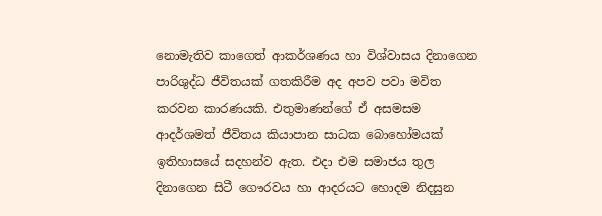නොමැතිව කාගෙත් ආකර්ශණය හා විශ්වාසය දිනාගෙන පාරිශුද්ධ ජීවිතයක් ගතකිරීම අද අපව පවා මවිත කරවන කාරණයකි. එතුමාණන්ගේ ඒ අසමසම ආදර්ශමත් ජීවිතය කියාපාන සාධක බොහෝමයක් ඉතිහාසයේ සදහන්ව ඇත. එදා එම සමාජය තුල දිනාගෙන සිටී ගෞරවය හා ආදරයට හොදම නිදසුන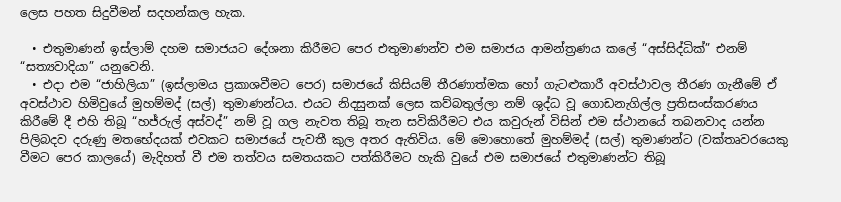ලෙස පහත සිදුවීමන් සදහන්කල හැක.

  • එතුමාණන් ඉස්ලාම් දහම සමාජයට දේශනා කිරීමට පෙර එතුමාණන්ව එම සමාජය ආමන්ත්‍රණය කලේ “අස්සිද්ධික්” එනම් “සත්‍යවාදියා” යනුවෙනි.
  • එදා එම “ජාහිලියා” (ඉස්ලාමය ප්‍රකාශවීමට පෙර) සමාජයේ කිසියම් තීරණාත්මක හෝ ගැටළුකාරී අවස්ථාවල තීරණ ගැනීමේ ඒ අවස්ථාව හිමිවුයේ මුහම්මද් (සල්) තුමාණන්ටය. එයට නිදසුනක් ලෙස කව්බතුල්ලා නම් ශුද්ධ වූ ගොඩනැගිල්ල ප්‍රතිසංස්කරණය කිරීමේ දී එහි තිබූ “හජ්රුල් අස්වද්” නම් වූ ගල නැවත තිබූ තැන සවිකිරීමට එය කවුරුන් විසින් එම ස්ථානයේ තබනවාද යන්න පිලිබදව දරුණු මතභේදයක් එවකට සමාජයේ පැවතී කුල අතර ඇතිවිය. මේ මොහොතේ මුහම්මද් (සල්) තුමාණන්ට (වක්තෘවරයෙකු වීමට පෙර කාලයේ) මැදිහත් වී එම තත්වය සමතයකට පත්කිරීමට හැකි වුයේ එම සමාජයේ එතුමාණන්ට තිබූ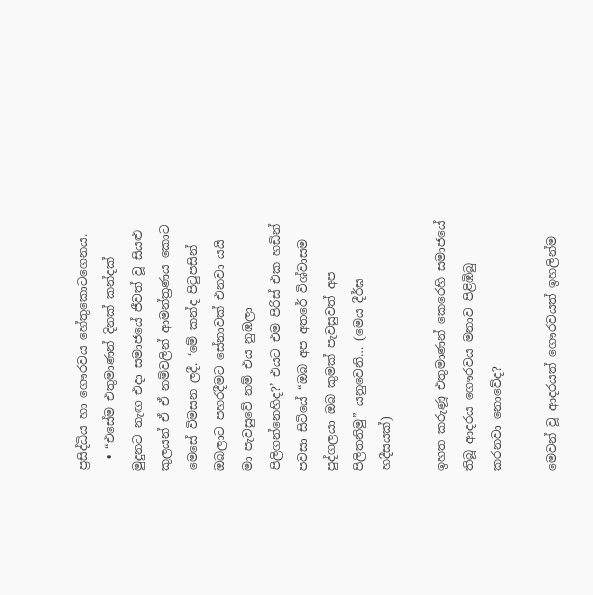ප්‍රසිද්ධිය හා ගෞරවය හේතුකොටගෙනය.
  • “එසේම එතුමාණන් දිනක් කන්දක් මුදුනට නැඟ එදා සමාජයේ ජීවත් වූ සියළු කුලයන් ඒ ඒ නම්වලින් ආමන්ත්‍රණය කොට මෙසේ විමසන ලදී. ‘මේ කන්ද පිටුපසින් ඔබලාට පහරදීමට සේනාවක් එනවා යයි මා පැවසුවේ නම් එය නුඹලා පිලිගන්නෙහිද?’ එයට එම පිරිස් එක හඩින් පවසා සිටියේ “ඔබ අප අතරේ විශ්වාසම පුද්ගලයා ඔබ කුමක් පැවසුවත් අප පිලිතනිමු” යනුවෙනි… (මෙය දීර්ඝ හදීසයක්)

ඉහත කරුණූ එතුමාණන් කෙරෙහි සමාජයේ තිබූ ආදරය ගෞරවය මනාව පිළිඹිබු කරනවා නොවේද?

මෙවන් වූ ආදරයත් ගෞරවයත් ඉහලින්ම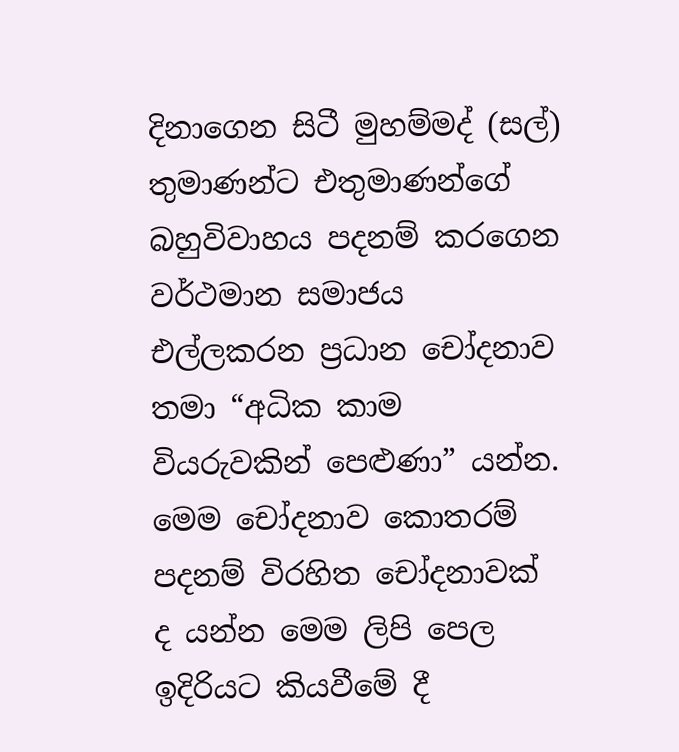දිනාගෙන සිටී මුහම්මද් (සල්) තුමාණන්ට එතුමාණන්ගේ බහුවිවාහය පදනම් කරගෙන වර්ථමාන සමාජය එල්ලකරන ප්‍රධාන චෝදනාව තමා “අධික කාම වියරුවකින් පෙළුණා” යන්න. මෙම චෝදනාව කොතරම් පදනම් විරහිත චෝදනාවක් ද යන්න මෙම ලිපි පෙල ඉදිරියට කියවීමේ දී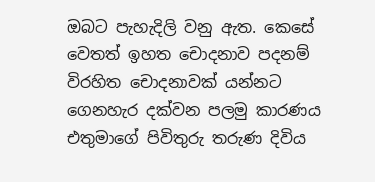ඔබට පැහැදිලි වනු ඇත. කෙසේ වෙතත් ඉහත චොදනාව පදනම් විරහිත චොදනාවක් යන්නට ගෙනහැර දක්වන පලමු කාරණය එතුමාගේ පිවිතුරු තරුණ දිවිය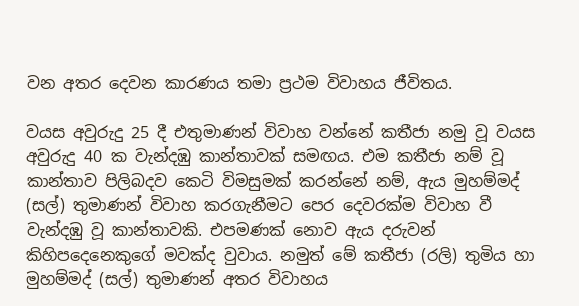වන අතර දෙවන කාරණය තමා ප්‍රථම විවාහය ජීවිතය.

වයස අවුරුදු 25 දී එතුමාණන් විවාහ වන්නේ කතීජා නමු වූ වයස අවුරුදු 40 ක වැන්දඹු කාන්තාවක් සමඟය. එම කතීජා නම් වූ කාන්තාව පිලිබදව කෙටි විමසුමක් කරන්නේ නම්, ඇය මුහම්මද් (සල්) තුමාණන් විවාහ කරගැනීමට පෙර දෙවරක්ම විවාහ වී වැන්දඹු වූ කාන්තාවකි. එපමණක් නොව ඇය දරුවන් කිහිපදෙනෙකුගේ මවක්ද වුවාය. නමුත් මේ කතීජා (රලි) තුමිය හා මුහම්මද් (සල්) තුමාණන් අතර විවාහය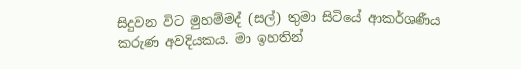සිදුවන විට මුහම්මද් (සල්) තුමා සිටියේ ආකර්ශණීය කරුණ අවදියකය. මා ඉහතින්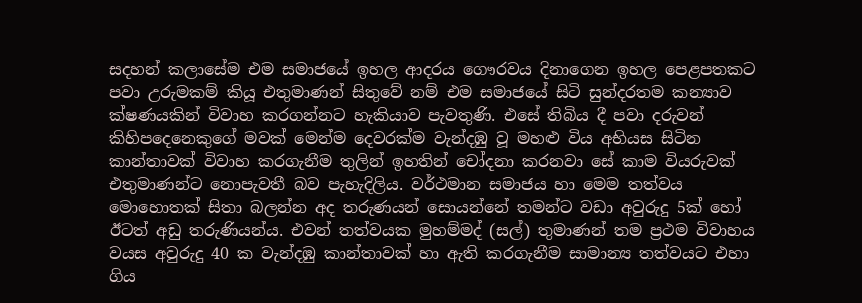සදහන් කලාසේම එම සමාජයේ ඉහල ආදරය ගෞරවය දිනාගෙන ඉහල පෙළපතකට පවා උරුමකම් කියූ එතුමාණන් සිතුවේ නම් එම සමාජයේ සිටි සුන්දරතම කන්‍යාව ක්ෂණයකින් විවාහ කරගන්නට හැකියාව පැවතුණි. එසේ තිබිය දී පවා දරුවන් කිහිපදෙනෙකුගේ මවක් මෙන්ම දෙවරක්ම වැන්දඹු වූ මහළු විය අභියස සිටින කාන්තාවක් විවාහ කරගැනීම තුලින් ඉහතින් චෝදනා කරනවා සේ කාම වියරුවක් එතුමාණන්ට නොපැවතී බව පැහැදිලිය. වර්ථමාන සමාජය හා මෙම තත්වය මොහොතක් සිතා බලන්න අද තරුණයන් සොයන්නේ තමන්ට වඩා අවුරුදු 5ක් හෝ ඊටත් අඩු තරුණියන්ය. එවන් තත්වයක මුහම්මද් (සල්) තුමාණන් තම ප්‍රථම විවාහය වයස අවුරුදු 40 ක වැන්දඹු කාන්තාවක් හා ඇති කරගැනීම සාමාන්‍ය තත්වයට එහා ගිය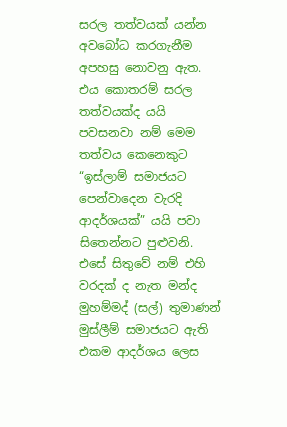සරල තත්වයක් යන්න අවබෝධ කරගැනීම අපහසු නොවනු ඇත. එය කොතරම් සරල තත්වයක්ද යයි පවසනවා නම් මෙම තත්වය කෙනෙකුට “ඉස්ලාම් සමාජයට පෙන්වාදෙන වැරදි ආදර්ශයක්” යයි පවා සිතෙන්නට පුළුවනි. එසේ සිතුවේ නම් එහි වරදක් ද නැත මන්ද මුහම්මද් (සල්) තුමාණන් මුස්ලීම් සමාජයට ඇති එකම ආදර්ශය ලෙස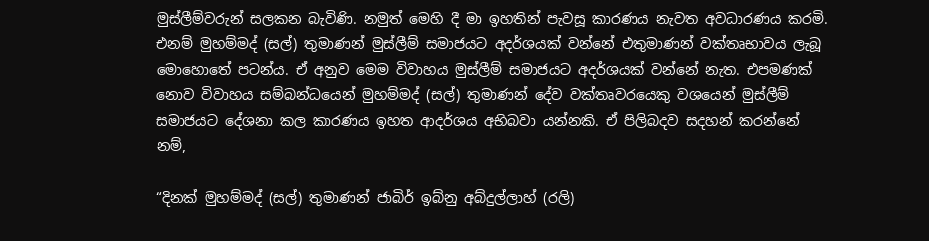මුස්ලීම්වරුන් සලකන බැවිණි. නමුත් මෙහි දී මා ඉහතින් පැවසූ කාරණය නැවත අවධාරණය කරමි. එනම් මුහම්මද් (සල්) තුමාණන් මුස්ලීම් සමාජයට අදර්ශයක් වන්නේ එතුමාණන් වක්තෘභාවය ලැබූ මොහොතේ පටන්ය. ඒ අනුව මෙම විවාහය මුස්ලීම් සමාජයට අදර්ශයක් වන්නේ නැත. එපමණක් නොව විවාහය සම්බන්ධයෙන් මුහම්මද් (සල්) තුමාණන් දේව වක්තෘවරයෙකු වශයෙන් මුස්ලීම් සමාජයට දේශනා කල කාරණය ඉහත ආදර්ශය අභිබවා යන්නකි. ඒ පිලිබදව සදහන් කරන්නේ නම්,

“දිනක් මුහම්මද් (සල්) තුමාණන් ජාබිර් ඉබ්නු අබ්දුල්ලාහ් (රලි)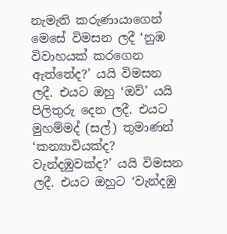නැමැති කරුණායාගෙන් මෙසේ විමසන ලදී ‘නුඹ විවාහයක් කරගෙන ඇත්තේද?’ යයි විමසන ලදී. එයට ඔහු ‘ඔව්’ යයි පිලිතුරු දෙන ලදී. එයට මුහම්මද් (සල්) තුමාණන් ‘කන්‍යාවියක්ද? වැන්දඹුවක්ද?’ යයි විමසන ලදී. එයට ඔහුට ‘වැන්දඹු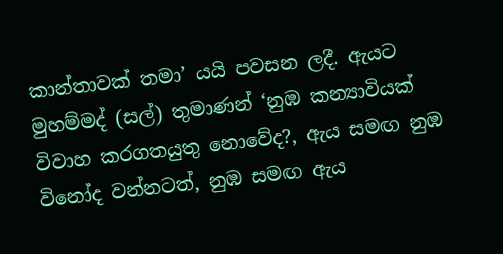කාන්තාවක් තමා’ යයි පවසන ලදී. ඇයට මුහම්මද් (සල්) තුමාණන් ‘නුඹ කන්‍යාවියක් විවාහ කරගතයුතු නොවේද?, ඇය සමඟ නුඹ විනෝද වන්නටත්, නුඹ සමඟ ඇය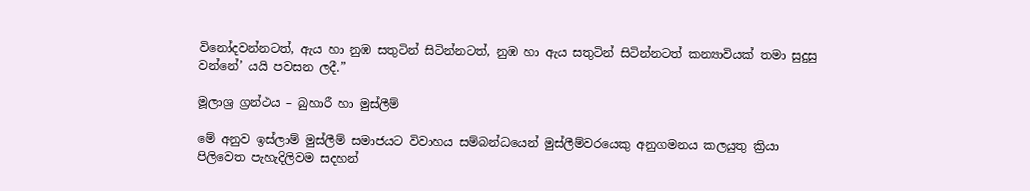විනෝදවන්නටත්, ඇය හා නුඹ සතුටින් සිටින්නටත්, නුඹ හා ඇය සතුටින් සිටින්නටත් කන්‍යාවියක් තමා සුදුසු වන්නේ’ යයි පවසන ලදී.”

මූලාශ්‍ර ග්‍රන්ථය – බුහාරී හා මුස්ලීම්

මේ අනුව ඉස්ලාම් මුස්ලීම් සමාජයට විවාහය සම්බන්ධයෙන් මුස්ලීම්වරයෙකු අනුගමනය කලයුතු ක්‍රියා පිලිවෙත පැහැදිලිවම සදහන්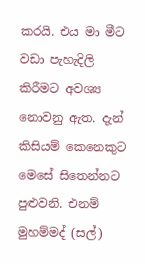කරයි. එය මා මීට වඩා පැහැදිලි කිරීමට අවශ්‍ය නොවනු ඇත. දැන් කිසියම් කෙනෙකුට මෙසේ සිතෙන්නට පුළුවනි. එනම් මුහම්මද් (සල්)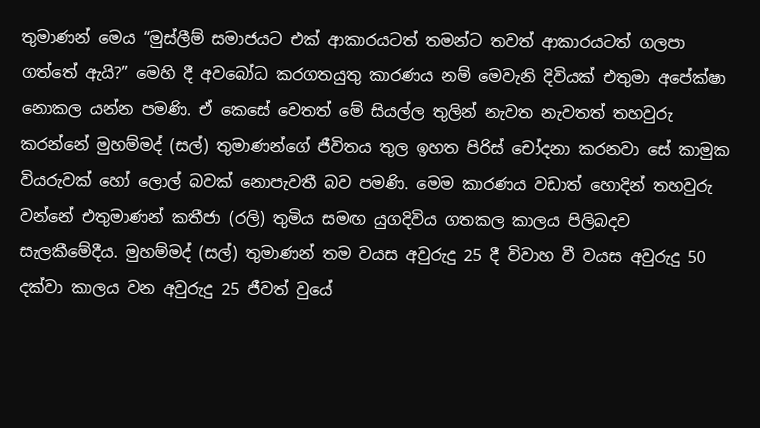තුමාණන් මෙය “මුස්ලීම් සමාජයට එක් ආකාරයටත් තමන්ට තවත් ආකාරයටත් ගලපා ගත්තේ ඇයි?” මෙහි දී අවබෝධ කරගතයුතු කාරණය නම් මෙවැනි දිවියක් එතුමා අපේක්ෂා නොකල යන්න පමණි. ඒ කෙසේ වෙතත් මේ සියල්ල තුලින් නැවත නැවතත් තහවුරු කරන්නේ මුහම්මද් (සල්) තුමාණන්ගේ ජීවිතය තුල ඉහත පිරිස් චෝදනා කරනවා සේ කාමුක වියරුවක් හෝ ලොල් බවක් නොපැවතී බව පමණි. මෙම කාරණය වඩාත් හොදින් තහවුරු වන්නේ එතුමාණන් කතීජා (රලි) තුමිය සමඟ යුගදිවිය ගතකල කාලය පිලිබදව සැලකීමේදීය. මුහම්මද් (සල්) තුමාණන් තම වයස අවුරුදු 25 දී විවාහ වී වයස අවුරුදු 50 දක්වා කාලය වන අවුරුදු 25 ජීවත් වුයේ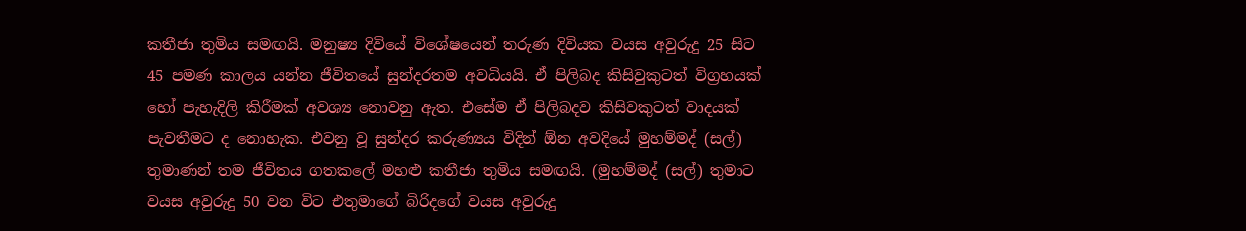කතීජා තුමිය සමඟයි. මනුෂ්‍ය දිවියේ විශේෂයෙන් තරුණ දිවියක වයස අවුරුදු 25 සිට 45 පමණ කාලය යන්න ජීවිතයේ සුන්දරතම අවධියයි. ඒ පිලිබද කිසිවුකුටත් විග්‍රහයක් හෝ පැහැදිලි කිරීමක් අවශ්‍ය නොවනු ඇත. එසේම ඒ පිලිබදව කිසිවකුටත් වාදයක් පැවතීමට ද නොහැක. එවනු වූ සුන්දර කරුණ්‍යය විදින් ඕන අවදියේ මුහම්මද් (සල්) තුමාණන් තම ජීවිතය ගතකලේ මහළු කතීජා තුමිය සමඟයි. (මුහම්මද් (සල්) තුමාට වයස අවුරුදු 50 වන විට එතුමාගේ බිරිදගේ වයස අවුරුදු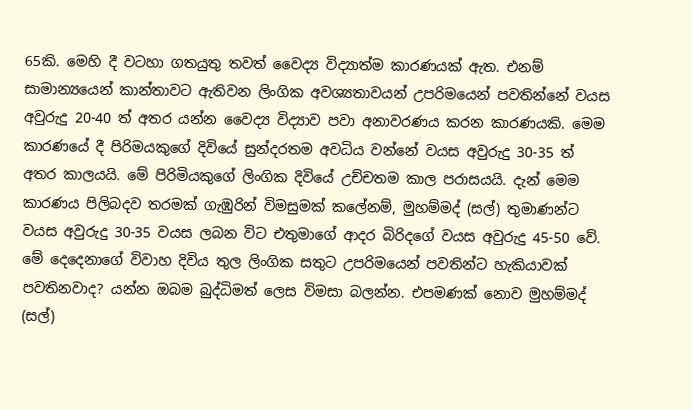65කි. මෙහි දී වටහා ගතයුතු තවත් වෛද්‍ය විද්‍යාත්ම කාරණයක් ඇත. එනම් සාමාන්‍යයෙන් කාන්තාවට ඇතිවන ලිංගික අවශ්‍යතාවයන් උපරිමයෙන් පවතින්නේ වයස අවුරුදු 20-40 ත් අතර යන්න වෛද්‍ය විද්‍යාව පවා අනාවරණය කරන කාරණයකි. මෙම කාරණයේ දී පිරිමයකුගේ දිවියේ සුන්දරතම අවධිය වන්නේ වයස අවුරුදු 30-35 ත් අතර කාලයයි. මේ පිරිමියකුගේ ලිංගික දිවියේ උච්චතම කාල පරාසයයි. දැන් මෙම කාරණය පිලිබදව තරමක් ගැඹුරින් විමසුමක් කලේනම්, මුහම්මද් (සල්) තුමාණන්ට වයස අවුරුදු 30-35 වයස ලබන විට එතුමාගේ ආදර බිරිදගේ වයස අවුරුදු 45-50 වේ. මේ දෙදෙනාගේ විවාහ දිවිය තුල ලිංගික සතුට උපරිමයෙන් පවතින්ට හැකියාවක් පවතිනවාද? යන්න ඔබම බුද්ධිමත් ලෙස විමසා බලන්න. එපමණක් නොව මුහම්මද් (සල්)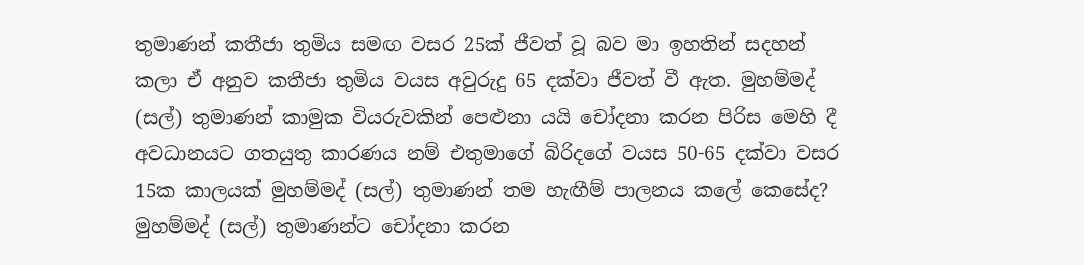තුමාණන් කතීජා තුමිය සමඟ වසර 25ක් ජීවත් වූ බව මා ඉහතින් සදහන් කලා ඒ අනුව කතීජා තුමිය වයස අවුරුදු 65 දක්වා ජීවත් වී ඇත. මුහම්මද් (සල්) තුමාණන් කාමුක වියරුවකින් පෙළුනා යයි චෝදනා කරන පිරිස මෙහි දී අවධානයට ගතයුතු කාරණය නම් එතුමාගේ බිරිදගේ වයස 50-65 දක්වා වසර 15ක කාලයක් මුහම්මද් (සල්) තුමාණන් තම හැඟීම් පාලනය කලේ කෙසේද? මුහම්මද් (සල්) තුමාණන්ට චෝදනා කරන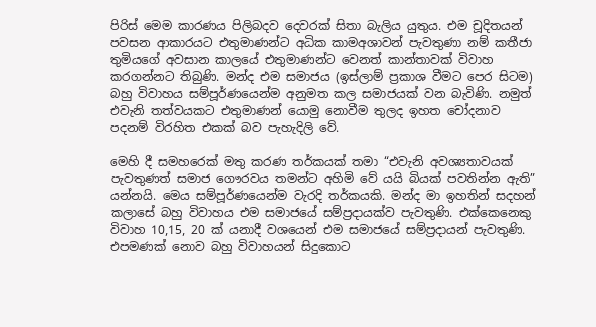පිරිස් මෙම කාරණය පිලිබදව දෙවරක් සිතා බැලිය යුතුය. එම චූදිතයන් පවසන ආකාරයට එතුමාණන්ට අධික කාමඅශාවන් පැවතුණා නම් කතීජා තුමියගේ අවසාන කාලයේ එතුමාණන්ට වෙනත් කාන්තාවක් විවාහ කරගන්නට තිබුණි. මන්ද එම සමාජය (ඉස්ලාම් ප්‍රකාශ වීමට පෙර සිටම) බහු විවාහය සම්පූර්ණයෙන්ම අනුමත කල සමාජයක් වන බැවිණි. නමුත් එවැනි තත්වයකට එතුමාණන් යොමු නොවීම තුලද ඉහත චෝදනාව පදනම් විරහිත එකක් බව පැහැදිලි වේ.

මෙහි දී සමහරෙක් මතු කරණ තර්කයක් තමා “එවැනි අවශ්‍යතාවයක් පැවතුණත් සමාජ ගෞරවය තමන්ට අහිමි වේ යයි බියක් පවතින්න ඇති” යන්නයි. මෙය සම්පූර්ණයෙන්ම වැරදි තර්කයකි. මන්ද මා ඉහතින් සදහන් කලාසේ බහු විවාහය එම සමාජයේ සම්ප්‍රදායක්ව පැවතුණි. එක්කෙනෙකු විවාහ 10,15, 20 ක් යනාදී වශයෙන් එම සමාජයේ සම්ප්‍රදායන් පැවතුණි. එපමණක් නොව බහු විවාහයන් සිදුකොට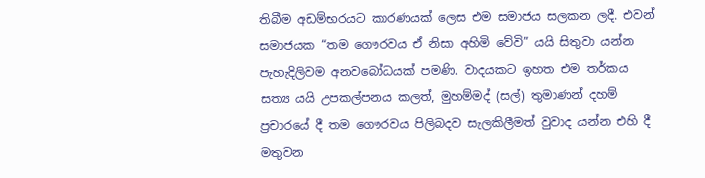තිබීම අඩම්භරයට කාරණයක් ලෙස එම සමාජය සලකන ලදී. එවන් සමාජයක “තම ගෞරවය ඒ නිසා අහිමි වේවි” යයි සිතුවා යන්න පැහැදිලිවම අනවබෝධයක් පමණි. වාදයකට ඉහත එම තර්කය සත්‍ය යයි උපකල්පනය කලත්, මුහම්මද් (සල්) තුමාණන් දහම් ප්‍රචාරයේ දී තම ගෞරවය පිලිබදව සැලකිලීමත් වුවාද යන්න එහි දී මතුවන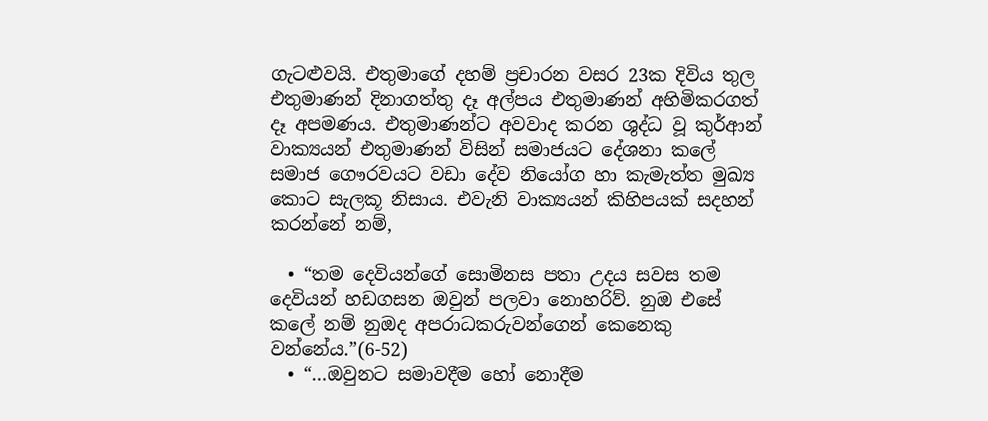ගැටළුවයි. එතුමාගේ දහම් ප්‍රචාරන වසර 23ක දිවිය තුල එතුමාණන් දිනාගත්තු දෑ අල්පය එතුමාණන් අහිමිකරගත් දෑ අපමණය. එතුමාණන්ට අවවාද කරන ශුද්ධ වූ කුර්ආන් වාක්‍යයන් එතුමාණන් විසින් සමාජයට දේශනා කලේ සමාජ ගෞරවයට වඩා දේව නියෝග හා කැමැත්ත මුඛ්‍ය කොට සැලකූ නිසාය. එවැනි වාක්‍යයන් කිහිපයක් සදහන් කරන්නේ නම්,

  • “තම දෙවියන්ගේ සොමිනස පතා උදය සවස තම දෙවියන් හඩගසන ඔවුන් පලවා නොහරිව්. නුඔ එසේ කලේ නම් නුඔද අපරාධකරුවන්ගෙන් කෙනෙකු වන්නේය.”(6-52)
  • “…ඔවුනට සමාවදීම හෝ නොදීම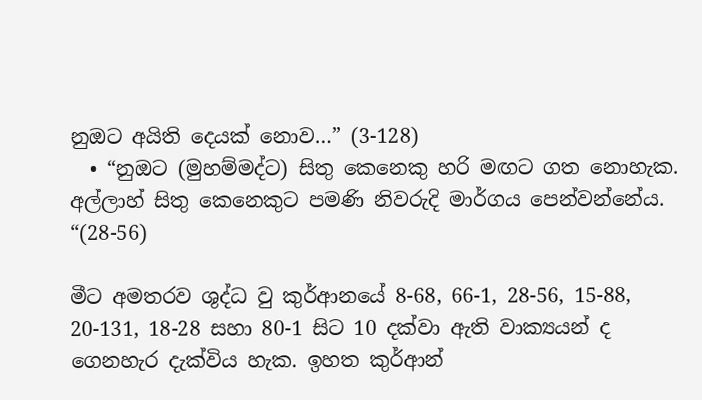නුඔට අයිති දෙයක් නොව…” (3-128)
  • “නුඔට (මුහම්මද්ට) සිතු කෙනෙකු හරි මඟට ගත නොහැක. අල්ලාහ් සිතු කෙනෙකුට පමණි නිවරුදි මාර්ගය පෙන්වන්නේය. “(28-56)

මීට අමතරව ශුද්ධ වු කුර්ආනයේ 8-68, 66-1, 28-56, 15-88, 20-131, 18-28 සහා 80-1 සිට 10 දක්වා ඇති වාක්‍යයන් ද ගෙනහැර දැක්විය හැක. ඉහත කුර්ආන්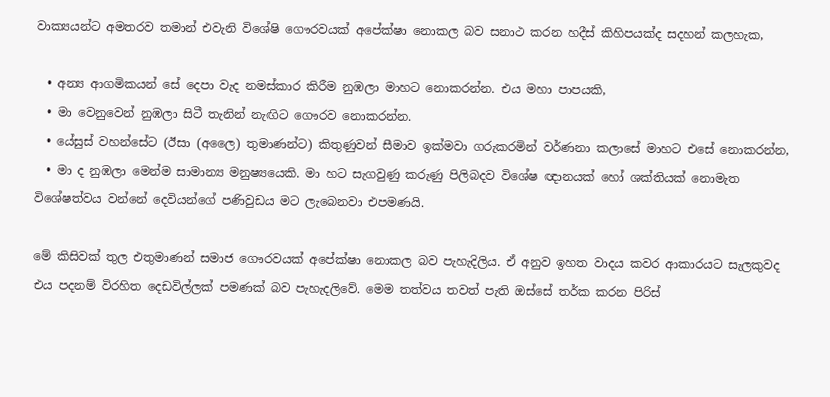වාක්‍යයන්ට අමතරව තමාන් එවැනි විශේෂි ගෞරවයක් අපේක්ෂා නොකල බව සනාථ කරන හදීස් කිහිපයක්ද සදහන් කලහැක,

  • අන්‍ය ආගමිකයන් සේ දෙපා වැද නමස්කාර කිරීම නුඹලා මාහට නොකරන්න. එය මහා පාපයකි,
  • මා වෙනුවෙන් නුඹලා සිටී තැනින් නැඟිට ගෞරව නොකරන්න.
  • යේසුස් වහන්සේට (ඊසා (අලෛ) තුමාණන්ට) කිතුණුවන් සීමාව ඉක්මවා ගරුකරමින් වර්ණනා කලාසේ මාහට එසේ නොකරන්න,
  • මා ද නුඹලා මෙන්ම සාමාන්‍ය මනුෂ්‍යයෙකි. මා හට සැගවුණු කරුණු පිලිබදව විශේෂ ඥානයක් හෝ ශක්තියක් නොමැත විශේෂත්වය වන්නේ දෙවියන්ගේ පණිවුඩය මට ලැබෙනවා එපමණයි.

මේ කිසිවක් තුල එතුමාණන් සමාජ ගෞරවයක් අපේක්ෂා නොකල බව පැහැදිලිය. ඒ අනුව ඉහත වාදය කවර ආකාරයට සැලකුවද එය පදනම් විරහිත දෙඩවිල්ලක් පමණක් බව පැහැදලිවේ. මෙම තත්වය තවත් පැති ඔස්සේ තර්ක කරන පිරිස්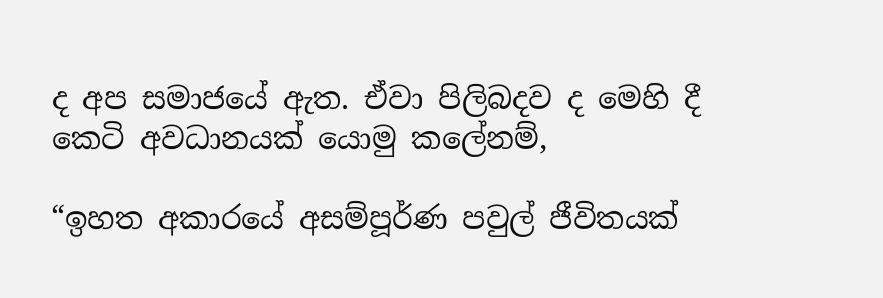ද අප සමාජයේ ඇත. ඒවා පිලිබදව ද මෙහි දී කෙටි අවධානයක් යොමු කලේනම්,

“ඉහත අකාරයේ අසම්පූර්ණ පවුල් ජීවිතයක්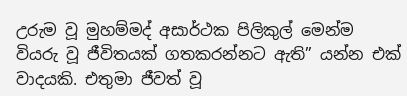උරුම වූ මුහම්මද් අසාර්ථක පිලිකුල් මෙන්ම වියරු වූ ජීවිතයක් ගතකරන්නට ඇති” යන්න එක් වාදයකි. එතුමා ජීවත් වූ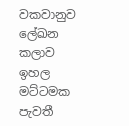වකවානුව ලේඛන කලාව ඉහල මට්ටමක පැවතී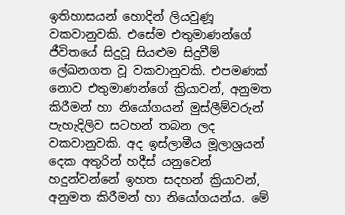ඉතිහාසයන් හොදින් ලියවුණූ වකවානුවකි. එසේම එතුමාණන්ගේ ජීවිතයේ සිදුවූ සියළුම සිදුවීම් ලේඛනගත වූ වකවානුවකි. එපමණක් නොව එතුමාණන්ගේ ක්‍රියාවන්, අනුමත කිරීමන් හා නියෝගයන් මුස්ලීම්වරුන් පැහැදිලිව සටහන් තබන ලද වකවානුවකි. අද ඉස්ලාමීය මූලාශ්‍රයන් දෙක අතුරින් හදීස් යනුවෙන් හදුන්වන්නේ ඉහත සදහන් ක්‍රියාවන්, අනුමත කිරීමන් හා නියෝගයන්ය. මේ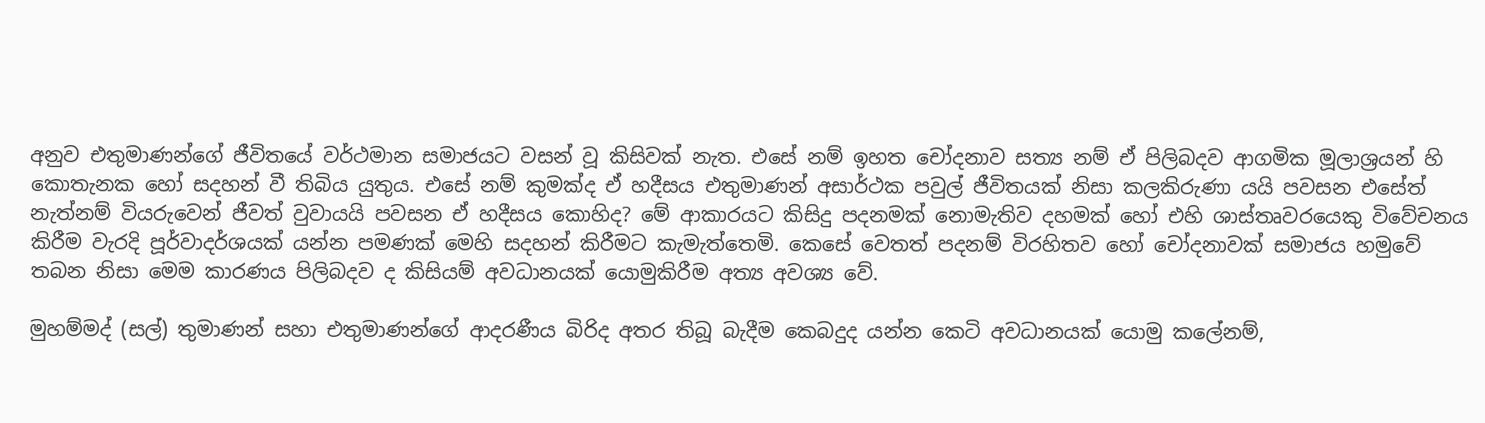අනුව එතුමාණන්ගේ ජීවිතයේ වර්ථමාන සමාජයට වසන් වූ කිසිවක් නැත. එසේ නම් ඉහත චෝදනාව සත්‍ය නම් ඒ පිලිබදව ආගමික මූලාශ්‍රයන් හි කොතැනක හෝ සදහන් වී තිබිය යුතුය. එසේ නම් කුමක්ද ඒ හදීසය එතුමාණන් අසාර්ථක පවුල් ජීවිතයක් නිසා කලකිරුණා යයි පවසන එසේත් නැත්නම් වියරුවෙන් ජීවත් වුවායයි පවසන ඒ හදීසය කොහිද? මේ ආකාරයට කිසිදු පදනමක් නොමැතිව දහමක් හෝ එහි ශාස්තෘවරයෙකු විවේචනය කිරීම වැරදි පූර්වාදර්ශයක් යන්න පමණක් මෙහි සදහන් කිරීමට කැමැත්තෙමි. කෙසේ වෙතත් පදනම් විරහිතව හෝ චෝදනාවක් සමාජය හමුවේ තබන නිසා මෙම කාරණය පිලිබදව ද කිසියම් අවධානයක් යොමුකිරීම අත්‍ය අවශ්‍ය වේ.

මුහම්මද් (සල්) තුමාණන් සහා එතුමාණන්ගේ ආදරණීය බිරිද අතර තිබූ බැදීම කෙබදුද යන්න කෙටි අවධානයක් යොමු කලේනම්,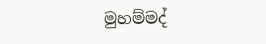මුහම්මද්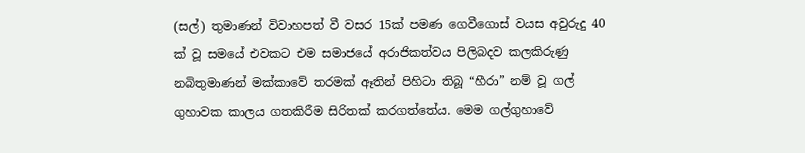(සල්) තුමාණන් විවාහපත් වී වසර 15ක් පමණ ගෙවීගොස් වයස අවුරුදු 40 ක් වූ සමයේ එවකට එම සමාජයේ අරාජිකත්වය පිලිබදව කලකිරුණු නබිතුමාණන් මක්කාවේ තරමක් ඈතින් පිහිටා තිබූ “හීරා” නම් වූ ගල් ගුහාවක කාලය ගතකිරීම සිරිතක් කරගත්තේය. මෙම ගල්ගුහාවේ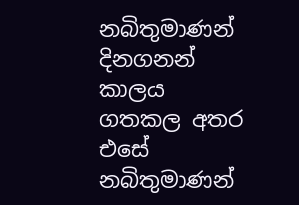නබිතුමාණන් දිනගනන් කාලය ගතකල අතර එසේ නබිතුමාණන්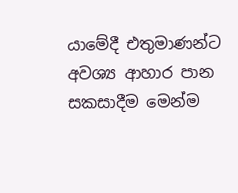යාමේදී එතුමාණන්ට අවශ්‍ය ආහාර පාන සකසාදීම මෙන්ම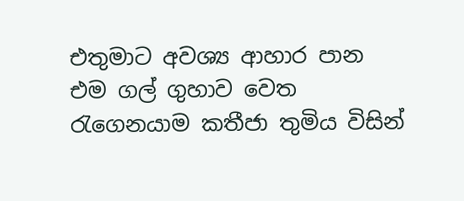එතුමාට අවශ්‍ය ආහාර පාන එම ගල් ගුහාව වෙත රැගෙනයාම කතීජා තුමිය විසින්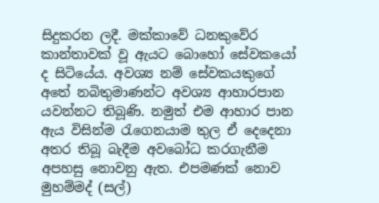සිදුකරන ලදී. මක්කාවේ ධනකුවේර කාන්තාවක් වූ ඇයට බොහෝ සේවකයෝ ද සිටියේය. අවශ්‍ය නම් සේවකයකුගේ අතේ නබිතුමාණන්ට අවශ්‍ය ආහාරපාන යවන්නට තිබූණි. නමුත් එම ආහාර පාන ඇය විසින්ම රැගෙනයාම තුල ඒ දෙදෙනා අතර තිබූ බැදීම අවබෝධ කරගැනීම අපහසු නොවනු ඇත. එපමණක් නොව මුහම්මද් (සල්)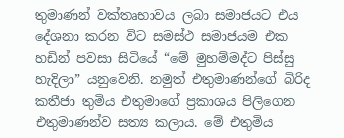තුමාණන් වක්තෘභාවය ලබා සමාජයට එය දේශනා කරන විට සමස්ථ සමාජයම එක හඩින් පවසා සිටියේ “මේ මුහම්මද්ට පිස්සු හැදිලා” යනුවෙනි. නමුත් එතුමාණන්ගේ බිරිද කතීජා තුමිය එතුමාගේ ප්‍රකාශය පිලිගෙන එතුමාණන්ව සත්‍ය කලාය. මේ එතුමිය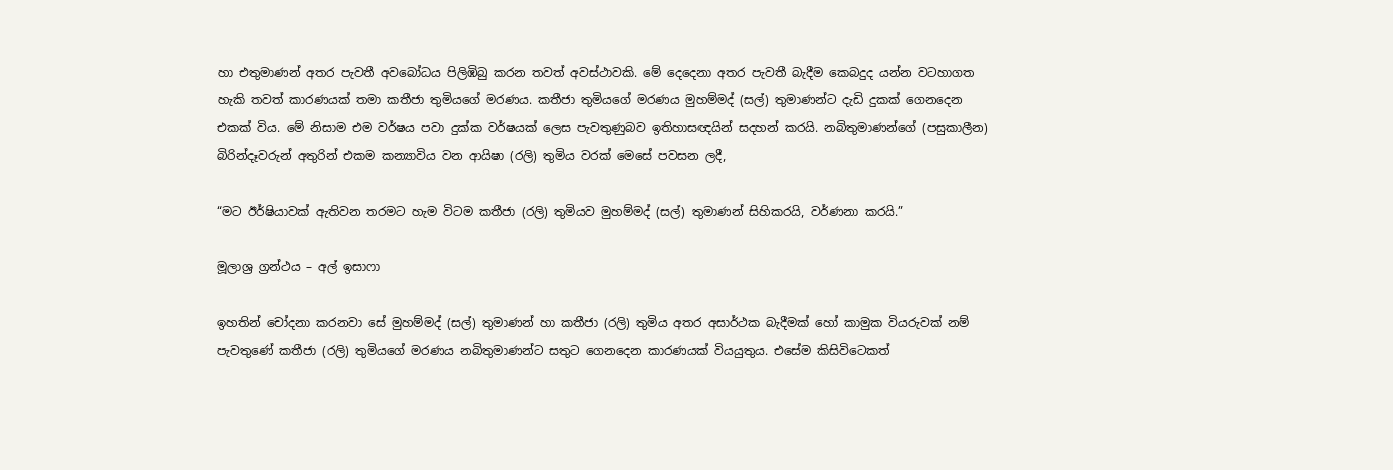හා එතුමාණන් අතර පැවතී අවබෝධය පිලිඹිබු කරන තවත් අවස්ථාවකි. මේ දෙදෙනා අතර පැවතී බැදීම කෙබදුද යන්න වටහාගත හැකි තවත් කාරණයක් තමා කතීජා තුමියගේ මරණය. කතීජා තුමියගේ මරණය මුහම්මද් (සල්) තුමාණන්ට දැඩි දුකක් ගෙනදෙන එකක් විය. මේ නිසාම එම වර්ෂය පවා දුක්ක වර්ෂයක් ලෙස පැවතුණුබව ඉතිහාසඥයින් සදහන් කරයි. නබිතුමාණන්ගේ (පසුකාලීන) බිරින්දෑවරුන් අතුරින් එකම කන්‍යාවිය වන ආයිෂා (රලි) තුමිය වරක් මෙසේ පවසන ලදී,

“මට ඊර්ෂියාවක් ඇතිවන තරමට හැම විටම කතීජා (රලි) තුමියව මුහම්මද් (සල්) තුමාණන් සිහිකරයි, වර්ණනා කරයි.”

මූලාශ්‍ර ග්‍රන්ථය – අල් ඉසාෆා

ඉහතින් චෝදනා කරනවා සේ මුහම්මද් (සල්) තුමාණන් හා කතීජා (රලි) තුමිය අතර අසාර්ථක බැදීමක් හෝ කාමුක වියරුවක් නම් පැවතුණේ කතීජා (රලි) තුමියගේ මරණය නබිතුමාණන්ට සතුට ගෙනදෙන කාරණයක් වියයුතුය. එසේම කිසිවිටෙකත්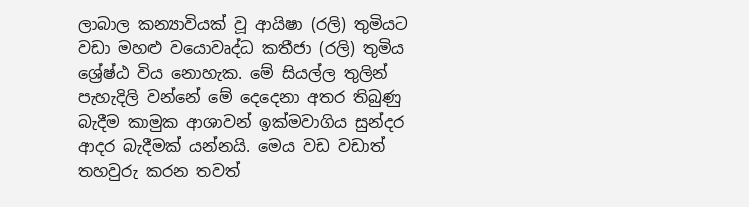ලාබාල කන්‍යාවියක් වූ ආයිෂා (රලි) තුමියට වඩා මහළු වයොවෘද්ධ කතීජා (රලි) තුමිය ශ්‍රේෂ්ඨ විය නොහැක. මේ සියල්ල තුලින් පැහැදිලි වන්නේ මේ දෙදෙනා අතර තිබුණු බැදීම කාමුක ආශාවන් ඉක්මවාගිය සුන්දර ආදර බැදීමක් යන්නයි. මෙය වඩ වඩාත් තහවුරු කරන තවත්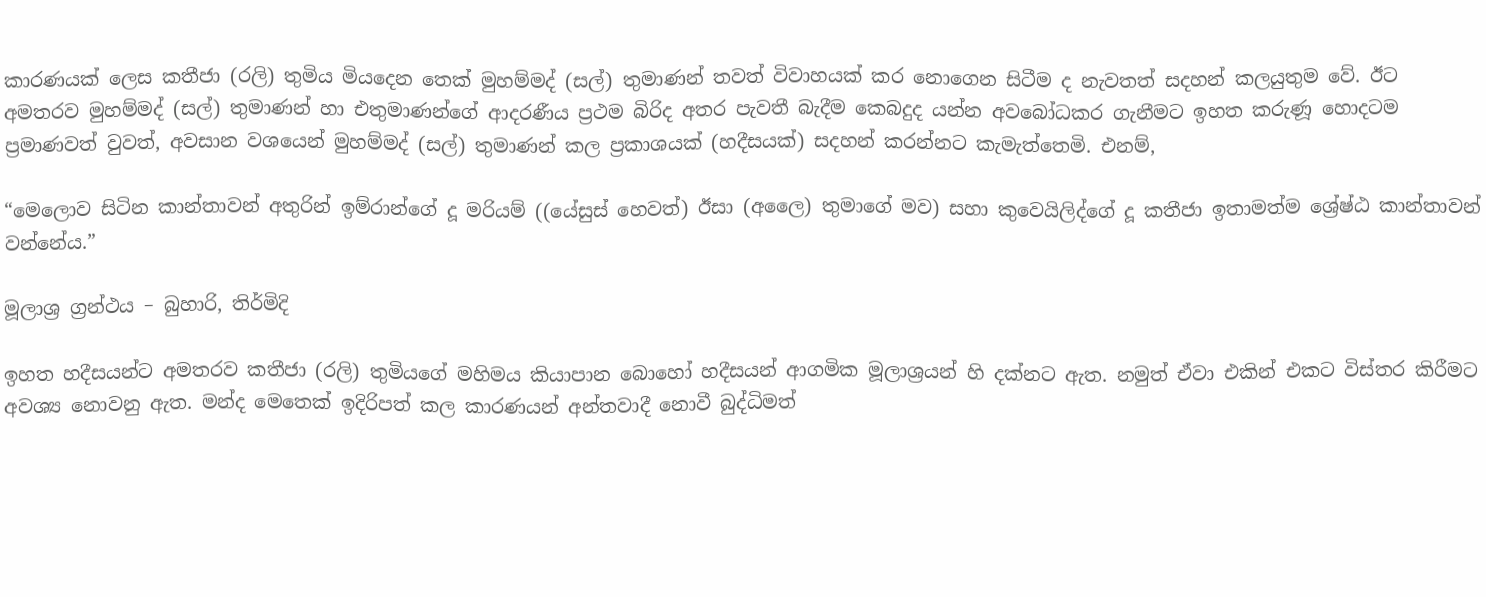කාරණයක් ලෙස කතීජා (රලි) තුමිය මියදෙන තෙක් මුහම්මද් (සල්) තුමාණන් තවත් විවාහයක් කර නොගෙන සිටීම ද නැවතත් සදහන් කලයුතුම වේ. ඊට අමතරව මුහම්මද් (සල්) තුමාණන් හා එතුමාණන්ගේ ආදරණීය ප්‍රථම බිරිද අතර පැවතී බැදීම කෙබදුද යන්න අවබෝධකර ගැනීමට ඉහත කරුණූ හොදටම ප්‍රමාණවත් වුවත්, අවසාන වශයෙන් මුහම්මද් (සල්) තුමාණන් කල ප්‍රකාශයක් (හදීසයක්) සදහන් කරන්නට කැමැත්තෙමි. එනම්,

“මෙලොව සිටින කාන්තාවන් අතුරින් ඉම්රාන්ගේ දූ මරියම් ((යේසුස් හෙවත්) ඊසා (අලෛ) තුමාගේ මව) සහා කුවෙයිලිද්ගේ දූ කතීජා ඉතාමත්ම ශ්‍රේෂ්ඨ කාන්තාවන් වන්නේය.”

මූලාශ්‍ර ග්‍රන්ථය – බුහාරි, තිර්මිදි

ඉහත හදීසයන්ට අමතරව කතීජා (රලි) තුමියගේ මහිමය කියාපාන බොහෝ හදීසයන් ආගමික මූලාශ්‍රයන් හි දක්නට ඇත. නමුත් ඒවා එකින් එකට විස්තර කිරීමට අවශ්‍ය නොවනු ඇත. මන්ද මෙතෙක් ඉදිරිපත් කල කාරණයන් අන්තවාදී නොවී බුද්ධිමත්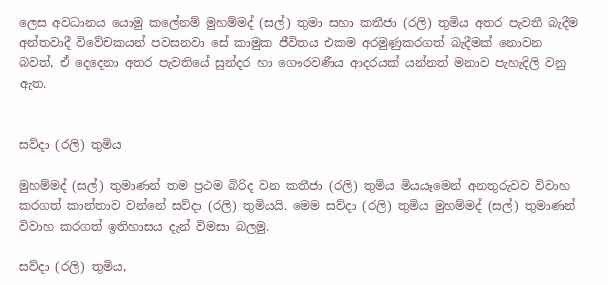ලෙස අවධානය යොමු කලේනම් මුහම්මද් (සල්) තුමා සහා කතීජා (රලි) තුමිය අතර පැවතී බැදීම අන්තවාදී විවේචකයන් පවසනවා සේ කාමුක ජීවිතය එකම අරමුණුකරගත් බැදීමක් නොවන බවත්, ඒ දෙදෙනා අතර පැවතියේ සුන්දර හා ගෞරවණීය ආදරයක් යන්නත් මනාව පැහැදිලි වනු ඇත.


සව්දා (රලි) තුමිය

මුහම්මද් (සල්) තුමාණන් තම ප්‍රථම බිරිද වන කතීජා (රලි) තුමිය මියයෑමෙන් අනතුරුවව විවාහ කරගත් කාන්තාව වන්නේ සව්දා (රලි) තුමියයි. මෙම සව්දා (රලි) තුමිය මුහම්මද් (සල්) තුමාණන් විවාහ කරගත් ඉතිහාසය දැන් විමසා බලමු.

සව්දා (රලි) තුමිය,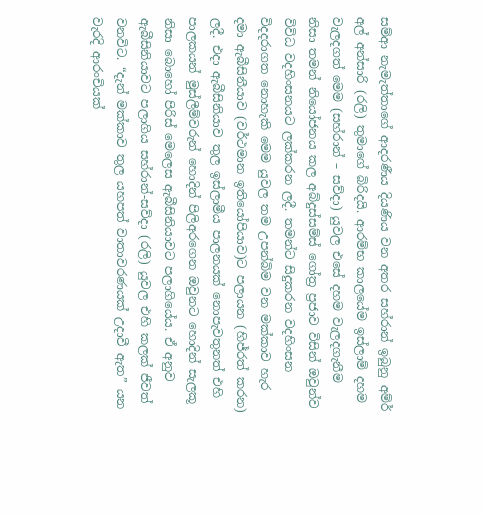සම්ආ නැමැත්තාගේ ආදරණීය දියණිය වන අතර සහ්රාන් ඉබුනු අම්ර් අල් අන්සාරි (රලි) තුමාගේ බිරිදයි. ආරම්භ කාලයේම ඉස්ලාම් දහම වැලදගත් මෙම (සහ්රාන් – සව්දා) යුවල එසේ දහම වැලදගැනීම නිසා තමන් නියෝජනය කල අබ්දුස්සම්ස් ගෝත්‍ර ප්‍රජාව විසින් ඔවුන්ව විවිධ වදහිංසනයට ලක්කරන ලදී. තමන්ට සිදුකරන වදහිංසන විදදරාගත නොහැකි මෙම යුවල තම උපන්බිම වන මක්කාව හැර දමා ඇබීසිනීයාව (වර්ථමාන ඉතියෝපියාව)ට පලායන (හිජ්රත් කරන) ලදී. එදා ඇබීසිනියාව තුල ඉස්ලාමීය පාලනයක් නොපැවතුනත් එහි පාලකයන් මුස්ලීම්වරුන් හොදින් පිලිඅරගෙන ඔවුනට හොදින් සැලකූ නිසා බොහෝ පිරිස් මෙලෙස ඇබීසිනියාවට පලාගියේය. ඒ අනුව ඇබීසිනියාවට පලාගිය සහ්රාන්-සව්දා (රලි) යුවල එහි කලක් ජීවත් වනවිට. “දැන් මක්කාව තුල යහපත් වාතාවරණයක් උදාවී ඇත” යන වැරදි ආරංචියක්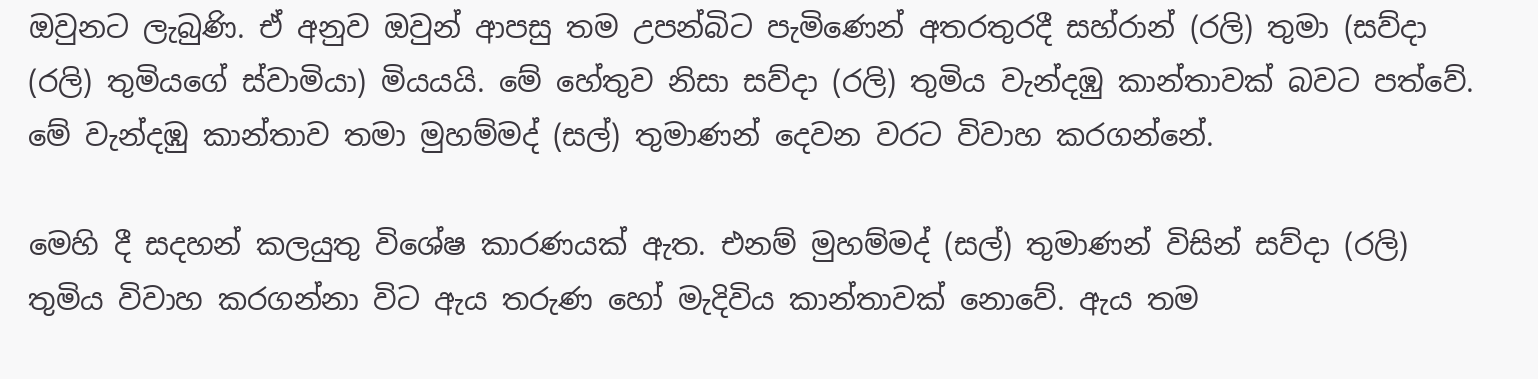ඔවුනට ලැබුණි. ඒ අනුව ඔවුන් ආපසු තම උපන්බිට පැමිණෙන් අතරතුරදී සහ්රාන් (රලි) තුමා (සව්දා (රලි) තුමියගේ ස්වාමියා) මියයයි. මේ හේතුව නිසා සව්දා (රලි) තුමිය වැන්දඹු කාන්තාවක් බවට පත්වේ. මේ වැන්දඹු කාන්තාව තමා මුහම්මද් (සල්) තුමාණන් දෙවන වරට විවාහ කරගන්නේ.

මෙහි දී සදහන් කලයුතු විශේෂ කාරණයක් ඇත. එනම් මුහම්මද් (සල්) තුමාණන් විසින් සව්දා (රලි) තුමිය විවාහ කරගන්නා විට ඇය තරුණ හෝ මැදිවිය කාන්තාවක් නොවේ. ඇය තම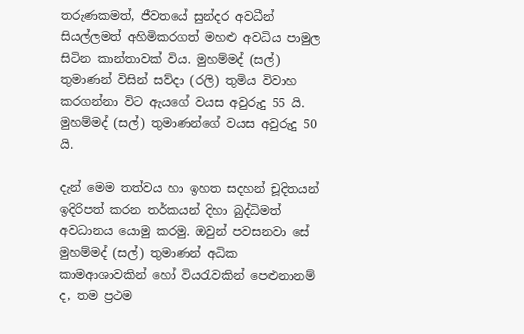තරුණකමත්, ජීවතයේ සුන්දර අවධීන් සියල්ලමත් අහිමිකරගත් මහළු අවධිය පාමුල සිටින කාන්තාවක් විය. මුහම්මද් (සල්) තුමාණන් විසින් සව්දා (රලි) තුමිය විවාහ කරගන්නා විට ඇයගේ වයස අවුරුදු 55 යි. මුහම්මද් (සල්) තුමාණන්ගේ වයස අවුරුදු 50 යි.

දැන් මෙම තත්වය හා ඉහත සදහන් චූදිතයන් ඉදිරිපත් කරන තර්කයන් දිහා බුද්ධිමත් අවධානය යොමු කරමු. ඔවුන් පවසනවා සේ මුහම්මද් (සල්) තුමාණන් අධික කාමආශාවකින් හෝ වියරැවකින් පෙළුනානම් ද, තම ප්‍රථම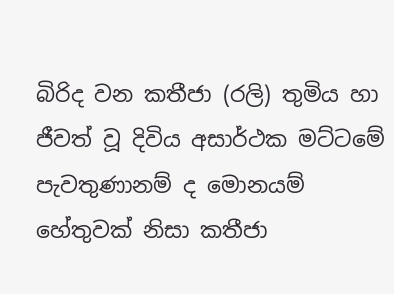බිරිද වන කතීජා (රලි) තුමිය හා ජීවත් වූ දිවිය අසාර්ථක මට්ටමේ පැවතුණානම් ද මොනයම් හේතුවක් නිසා කතීජා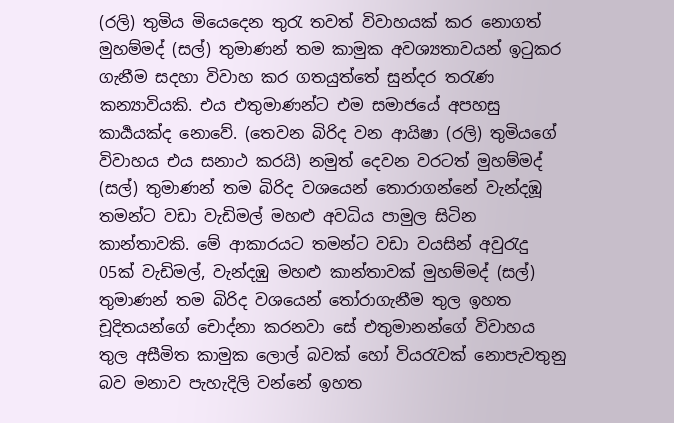(රලි) තුමිය මියෙදෙන තුරැ තවත් විවාහයක් කර නොගත් මුහම්මද් (සල්) තුමාණන් තම කාමුක අවශ්‍යතාවයන් ඉටුකර ගැනීම සදහා විවාහ කර ගතයුත්තේ සුන්දර තරැණ කන්‍යාවියකි. එය එතුමාණන්ට එම සමාජයේ අපහසු කාර්‍යයක්ද නොවේ. (තෙවන බිරිද වන ආයිෂා (රලි) තුමියගේ විවාහය එය සනාථ කරයි) නමුත් දෙවන වරටත් මුහම්මද් (සල්) තුමාණන් තම බිරිද වශයෙන් තොරාගන්නේ වැන්දඹූ තමන්ට වඩා වැඩිමල් මහළු අවධිය පාමුල සිටින කාන්තාවකි. මේ ආකාරයට තමන්ට වඩා වයසින් අවුරැදු 05ක් වැඩිමල්, වැන්දඹු මහළු කාන්තාවක් මුහම්මද් (සල්) තුමාණන් තම බිරිද වශයෙන් තෝරාගැනීම තුල ඉහත චූදිතයන්ගේ චොද්නා කරනවා සේ එතුමානන්ගේ විවාහය තුල අසීමිත කාමුක ලොල් බවක් හෝ වියරැවක් නොපැවතුනු බව මනාව පැහැදිලි වන්නේ ඉහත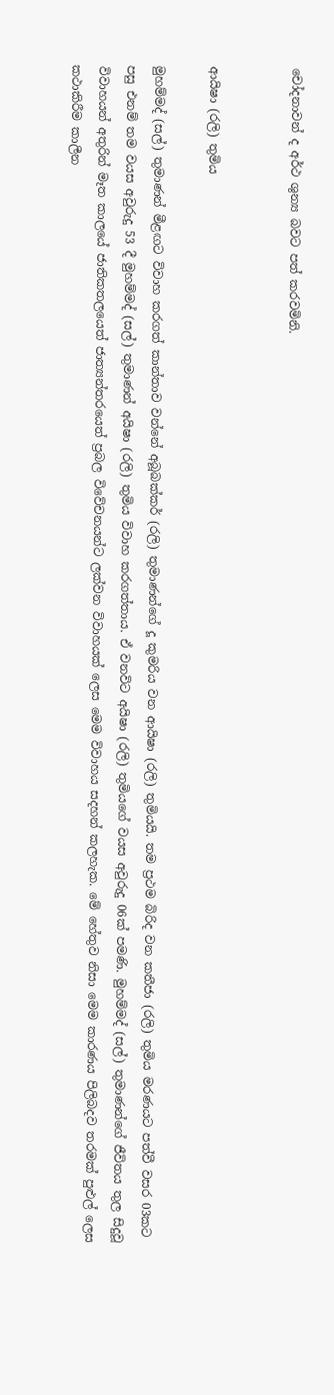චෝදනාවන් ද අර්ථ ශුන්‍ය බවට පත් කරවමිනි.


ආයිෂා (රලි) තුමිය

මුහම්මද් (සල්) තුමාණන් මීළඟට විවාහ කරගත් කාන්තාව වන්නේ අබූබක්කර් (රලි) තුමාණන්ගේ දූ කුමරිය වන ආයිෂා (රලි) තුමියයි. තම ප්‍රථම බිරිද වන කතීජා (රලි) තුමිය මරණයට පත්වී වසර 03කට පසු එනම් තම වයස අවුරුදු 53 දී මුහම්මද් (සල්) තුමාණන් අයිෂා (රලි) තුමිය විවාහ කරගත්තාය. ඒ වනවිට අයිෂා (රලි) තුමියගේ වයස අවුරුදු 06ක් පමණි. මුහම්මද් (සල්) තුමාණන්ගේ ජීවිතය තුල සිදුවූ විවාහයන් අතුරින් මෑත කාලයේ ජාතිකත‍ලයෙත් ජාත්‍යන්තරයෙත් ප්‍රබල විවේචනයන්ට ලක්වන විවාහයක් ලෙස මෙම විවාහය සදහන් කලහැක. මේ හේතුව නිසා මෙම කාරණය පිලිබදව තරමක් පුළුල්‍ ලෙස කථාකිරීම කාලීන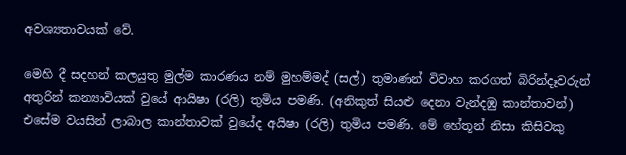අවශ්‍යතාවයක් වේ.

මෙහි දී සදහන් කලයුතු මුල්ම කාරණය නම් මුහම්මද් (සල්) තුමාණන් විවාහ කරගත් බිරින්දෑවරුන් අතුරින් කන්‍යාවියක් වුයේ ආයිෂා (රලි) තුමිය පමණි. (අනිකුත් සියළු දෙනා වැන්දඹු කාන්තාවන්) එසේම වයසින් ලාබාල කාන්තාවක් වුයේද අයිෂා (රලි) තුමිය පමණි. මේ හේතූන් නිසා කිසිවකු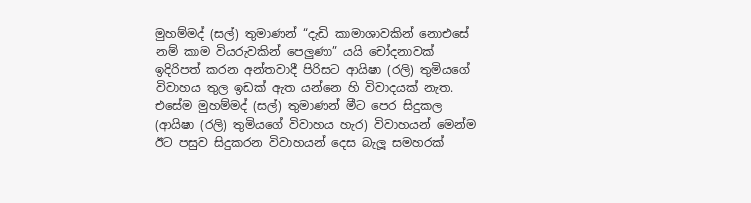මුහම්මද් (සල්) තුමාණන් “දැඩි කාමාශාවකින් නොඑසේ නම් කාම වියරුවකින් පෙලුණා” යයි චෝදනාවක් ඉදිරිපත් කරන අන්තවාදී පිරිසට ආයිෂා (රලි) තුමියගේ විවාහය තුල ඉඩක් ඇත යන්නෙ හි විවාදයක් නැත. එසේම මුහම්මද් (සල්) තුමාණන් මීට පෙර සිදුකල (ආයිෂා (රලි) තුමියගේ විවාහය හැර) විවාහයන් මෙන්ම ඊට පසුව සිදුකරන විවාහයන් දෙස බැලූ සමහරක්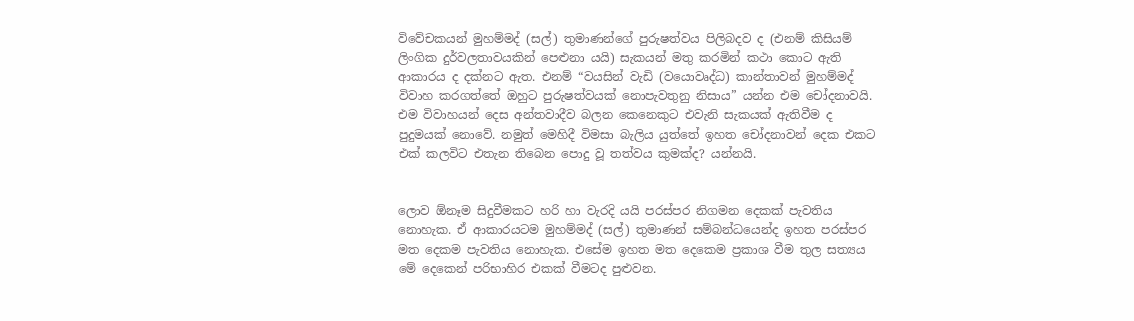විවේචකයන් මුහම්මද් (සල්) තුමාණන්ගේ පුරුෂත්වය පිලිබදව ද (එනම් කිසියම් ලිංගික දුර්වලතාවයකින් පෙළුනා යයි) සැකයන් මතු කරමින් කථා කොට ඇති ආකාරය ද දක්නට ඇත. එනම් “වයසින් වැඩි (වයොවෘද්ධ) කාන්තාවන් මුහම්මද් විවාහ කරගත්තේ ඔහුට පුරුෂත්වයක් නොපැවතුනු නිසාය” යන්න එම චෝදනාවයි. එම විවාහයන් දෙස අන්තවාදීව බලන කෙනෙකුට එවැනි සැකයක් ඇතිවීම ද පුදුමයක් නොවේ. නමුත් මෙහිදී විමසා බැලිය යුත්තේ ඉහත චෝදනාවන් දෙක එකට එක් කලවිට එතැන තිබෙන පොදු වූ තත්වය කුමක්ද? යන්නයි.


ලොව ඕනෑම සිදුවීමකට හරි හා වැරදි යයි පරස්පර නිගමන දෙකක් පැවතිය නොහැක. ඒ ආකාරයටම මුහම්මද් (සල්) තුමාණන් සම්බන්ධයෙන්ද ඉහත පරස්පර මත දෙකම පැවතිය නොහැක. එසේම ඉහත මත දෙකෙම ප්‍රකාශ වීම තුල සත්‍යය මේ දෙකෙන් පරිභාහිර එකක් වීමටද පුළුවන.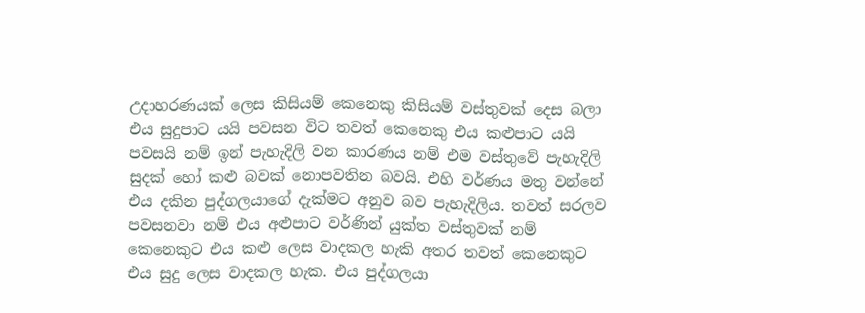උදාහරණයක් ලෙස කිසියම් කෙනෙකු කිසියම් වස්තුවක් දෙස බලා එය සුදුපාට යයි පවසන විට තවත් කෙනෙකු එය කළුපාට යයි පවසයි නම් ඉන් පැහැදිලි වන කාරණය නම් එම වස්තුවේ පැහැදිලි සුදක් හෝ කළු බවක් නොපවතින බවයි. එහි වර්ණය මතු වන්නේ එය දකින පුද්ගලයාගේ දැක්මට අනුව බව පැහැදිලිය. තවත් සරලව පවසනවා නම් එය අළුපාට වර්ණින් යුක්ත වස්තුවක් නම් කෙනෙකුට එය කළු ලෙස වාදකල හැකි අතර තවත් කෙනෙකුට එය සුදු ලෙස වාදකල හැක. එය පුද්ගලයා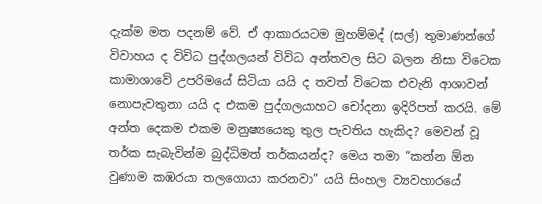දැක්ම මත පදනම් වේ. ඒ ආකාරයටම මුහම්මද් (සල්) තුමාණන්ගේ විවාහය ද විවිධ පුද්ගලයන් විවිධ අන්තවල සිට බලන නිසා විටෙක කාමාශාවේ උපරිමයේ සිටියා යයි ද තවත් විටෙක එවැනි ආශාවන් නොපැවතුනා යයි ද එකම පුද්ගලයාහට චෝදනා ඉදිරිපත් කරයි. මේ අන්ත දෙකම එකම මනුෂ්‍යයෙකු තුල පැවතිය හැකිද? මෙවන් වූ තර්ක සැබැවින්ම බුද්ධිමත් තර්කයන්ද? මෙය තමා “කන්න ඕන වුණාම කඹරයා තලගොයා කරනවා” යයි සිංහල ව්‍යවහාරයේ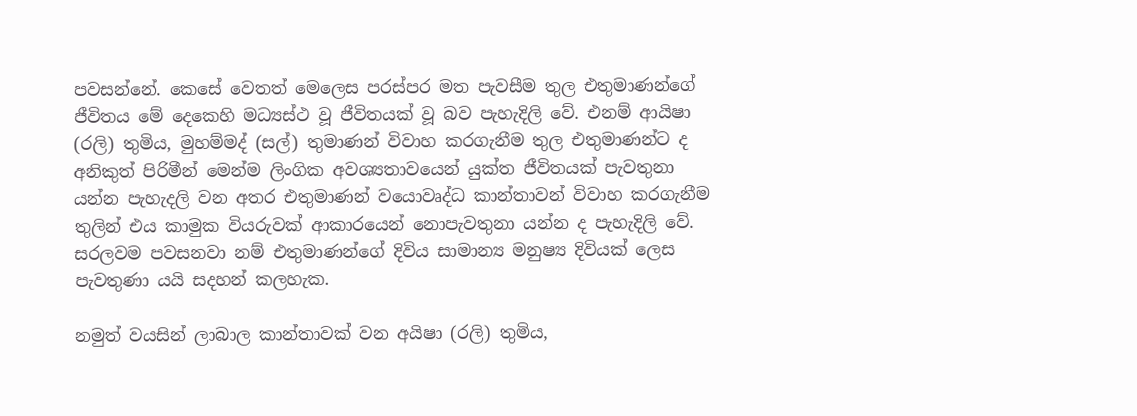පවසන්නේ. කෙසේ වෙතත් මෙලෙස පරස්පර මත පැවසීම තුල එතුමාණන්ගේ ජීවිතය මේ දෙකෙහි මධ්‍යස්ථ වූ ජීවිතයක් වූ බව පැහැදිලි වේ. එනම් ආයිෂා (රලි) තුමිය, මුහම්මද් (සල්) තුමාණන් විවාහ කරගැනීම තුල එතුමාණන්ට ද අනිකුත් පිරිමීන් මෙන්ම ලිංගික අවශ්‍යතාවයෙන් යුක්ත ජීවිතයක් පැවතුනා යන්න පැහැදලි වන අතර එතුමාණන් වයොවෘද්ධ කාන්තාවන් විවාහ කරගැනීම තුලින් එය කාමුක වියරුවක් ආකාරයෙන් නොපැවතුනා යන්න ද පැහැදිලි වේ. සරලවම පවසනවා නම් එතුමාණන්ගේ දිවිය සාමාන්‍ය මනුෂ්‍ය දිවියක් ලෙස පැවතුණා යයි සදහන් කලහැක.

නමුත් වයසින් ලාබාල කාන්තාවක් වන අයිෂා (රලි) තුමිය,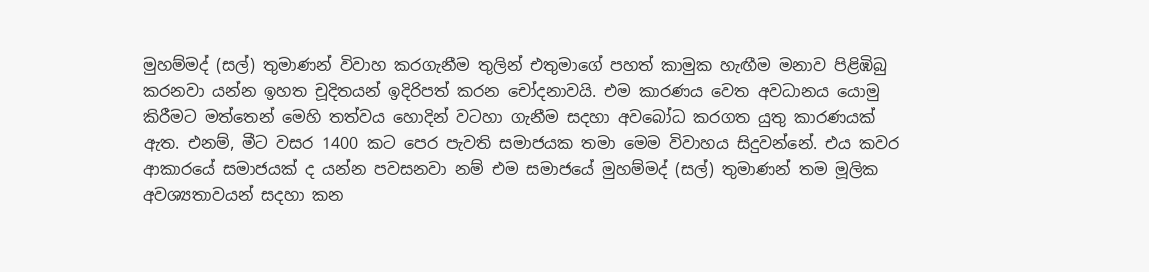මුහම්මද් (සල්) තුමාණන් විවාහ කරගැනීම තුලින් එතුමාගේ පහත් කාමුක හැඟීම මනාව පිළිඹිබු කරනවා යන්න ඉහත චූදිතයන් ඉදිරිපත් කරන චෝදනාවයි. එම කාරණය වෙත අවධානය යොමු කිරීමට මත්තෙන් මෙහි තත්වය හොදින් වටහා ගැනීම සදහා අවබෝධ කරගත යුතු කාරණයක් ඇත. එනම්, මීට වසර 1400 කට පෙර පැවති සමාජයක තමා මෙම විවාහය සිදුවන්නේ. එය කවර ආකාරයේ සමාජයක් ද යන්න පවසනවා නම් එම සමාජයේ මුහම්මද් (සල්) තුමාණන් තම මූලික අවශ්‍යතාවයන් සදහා කන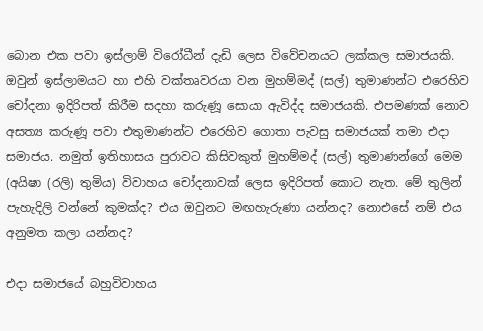බොන එක පවා ඉස්ලාම් විරෝධීන් දැඩි ලෙස විවේචනයට ලක්කල සමාජයකි. ඔවුන් ඉස්ලාමයට හා එහි වක්තෘවරයා වන මුහම්මද් (සල්) තුමාණන්ට එරෙහිව චෝදනා ඉදිරිපත් කිරීම සදහා කරුණූ සොයා ඇවිද්ද සමාජයකි. එපමණක් නොව අසත්‍ය කරුණූ පවා එතුමාණන්ට එරෙහිව ගොතා පැවසු සමාජයක් තමා එදා සමාජය. නමුත් ඉතිහාසය පුරාවට කිසිවකුත් මුහම්මද් (සල්) තුමාණන්ගේ මෙම (අයිෂා (රලි) තුමිය) විවාහය චෝදනාවක් ලෙස ඉදිරිපත් කොට නැත. මේ තුලින් පැහැදිලි වන්නේ කුමක්ද? එය ඔවුනට මඟහැරුණා යන්නද? නොඑසේ නම් එය අනුමත කලා යන්නද?

එදා සමාජයේ බහුවිවාහය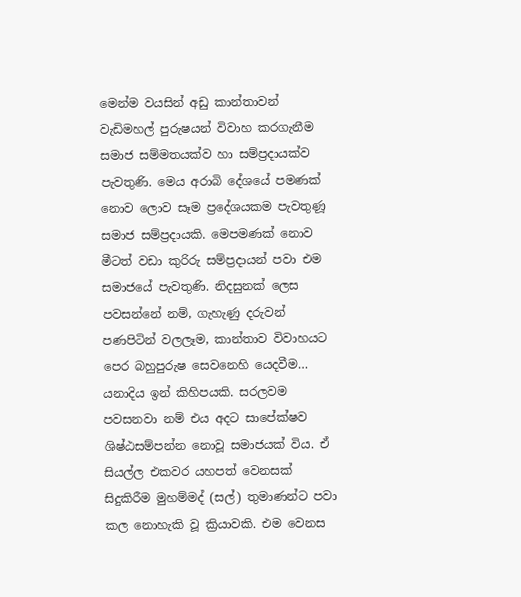මෙන්ම වයසින් අඩු කාන්තාවන් වැඩිමහල් පුරුෂයන් විවාහ කරගැනීම සමාජ සම්මතයක්ව හා සම්ප්‍රදායක්ව පැවතුණි. මෙය අරාබි දේශයේ පමණක් නොව ලොව සෑම ප්‍රදේශයකම පැවතුණූ සමාජ සම්ප්‍රදායකි. මෙපමණක් නොව මීටත් වඩා කුරිරු සම්ප්‍රදායන් පවා එම සමාජයේ පැවතුණි. නිදසුනක් ලෙස පවසන්නේ නම්, ගැහැණු දරුවන් පණපිටින් වලලෑම, කාන්තාව විවාහයට පෙර බහුපුරුෂ සෙවනෙහි යෙදවීම… යනාදිය ඉන් කිහිපයකි. සරලවම පවසනවා නම් එය අදට සාපේක්ෂව ශිෂ්ඨසම්පන්න නොවූ සමාජයක් විය. ඒ සියල්ල එකවර යහපත් වෙනසක් සිදුකිරීම මුහම්මද් (සල්) තුමාණන්ට පවා කල නොහැකි වූ ක්‍රියාවකි. එම වෙනස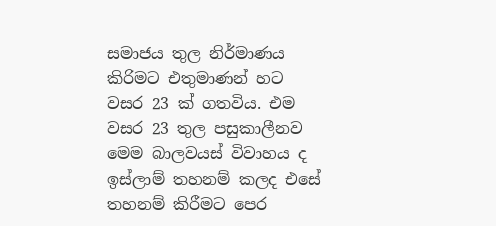සමාජය තුල නිර්මාණය කිරිමට එතුමාණන් හට වසර 23 ක් ගතවිය. එම වසර 23 තුල පසුකාලීනව මෙම බාලවයස් විවාහය ද ඉස්ලාම් තහනම් කලද එසේ තහනම් කිරීමට පෙර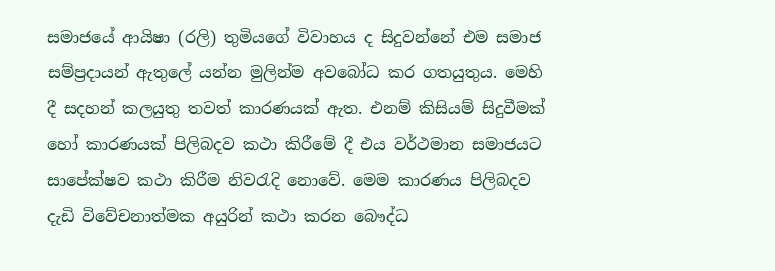සමාජයේ ආයිෂා (රලි) තුමියගේ විවාහය ද සිදුවන්නේ එම සමාජ සම්ප්‍රදායන් ඇතුලේ යන්න මුලින්ම අවබෝධ කර ගතයුතුය. මෙහි දී සදහන් කලයුතු තවත් කාරණයක් ඇත. එනම් කිසියම් සිදුවීමක් හෝ කාරණයක් පිලිබදව කථා කිරීමේ දී එය වර්ථමාන සමාජයට සාපේක්ෂව කථා කිරීම නිවරැදි නොවේ. මෙම කාරණය පිලිබදව දැඩි විවේචනාත්මක අයුරින් කථා කරන බෞද්ධ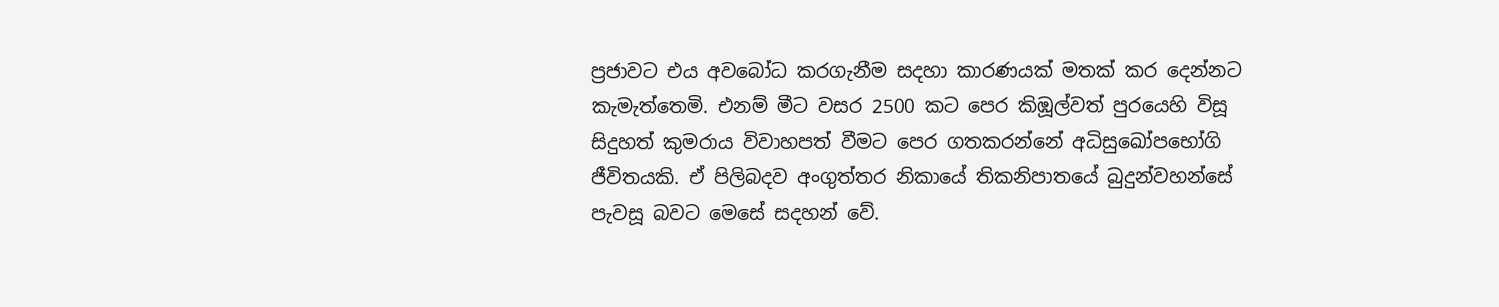ප්‍රජාවට එය අවබෝධ කරගැනීම සදහා කාරණයක් මතක් කර දෙන්නට කැමැත්තෙමි. එනම් මීට වසර 2500 කට පෙර කිඹූල්වත් පුරයෙහි විසූ සිදුහත් කුමරාය විවාහපත් වීමට පෙර ගතකරන්නේ අධිසුඛෝපභෝගි ජීවිතයකි. ඒ පිලිබදව අංගුත්තර නිකායේ තිකනිපාතයේ බුදුන්වහන්සේ පැවසූ බවට මෙසේ සදහන් වේ.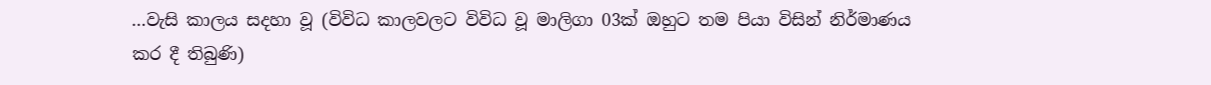…වැසි කාලය සදහා වූ (විවිධ කාලවලට විවිධ වූ මාලිගා 03ක් ඔහුට තම පියා විසින් නිර්මාණය කර දී තිබුණි)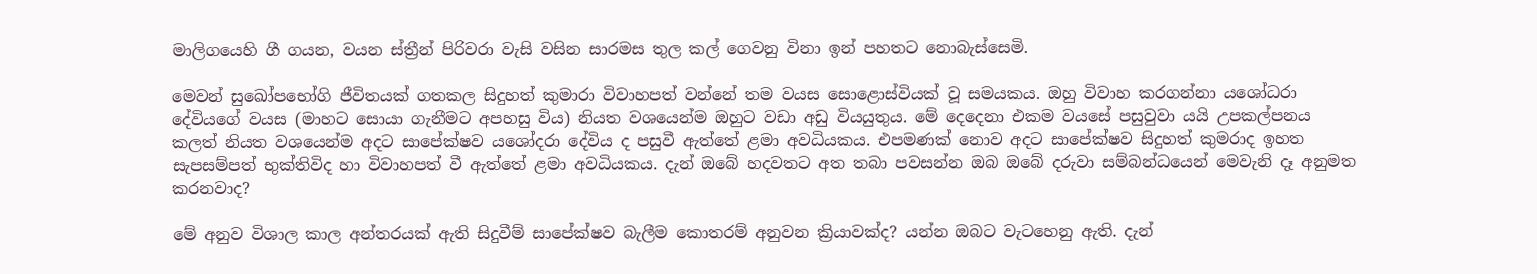මාලිගයෙහි ගී ගයන, වයන ස්ත්‍රීන් පිරිවරා වැසි වසින සාරමස තුල කල් ගෙවනු විනා ඉන් පහතට නොබැස්සෙමි.

මෙවන් සුඛෝපභෝගි ජීවිතයක් ගතකල සිදුහත් කුමාරා විවාහපත් වන්නේ තම වයස සොළොස්වියක් වූ සමයකය. ඔහු විවාහ කරගන්නා යශෝධරා දේවියගේ වයස (මාහට සොයා ගැනීමට අපහසු විය) නියත වශයෙන්ම ඔහුට වඩා අඩු වියයුතුය. මේ දෙදෙනා එකම වයසේ පසුවුවා යයි උපකල්පනය කලත් නියත වශයෙන්ම අදට සාපේක්ෂව යශෝදරා දේවිය ද පසුවී ඇත්තේ ළමා අවධියකය. එපමණක් නොව අදට සාපේක්ෂව සිදුහත් කුමරාද ඉහත සැපසම්පත් භුක්තිවිද හා විවාහපත් වී ඇත්තේ ළමා අවධියකය. දැන් ඔබේ හදවතට අත තබා පවසන්න ඔබ ඔබේ දරුවා සම්බන්ධයෙන් මෙවැනි දෑ අනුමත කරනවාද?

මේ අනුව විශාල කාල අන්තරයක් ඇති සිදුවීම් සාපේක්ෂව බැලීම කොතරම් අනුවන ක්‍රියාවක්ද? යන්න ඔබට වැටහෙනු ඇති. දැන්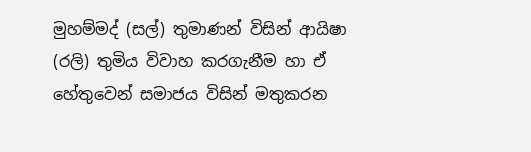මුහම්මද් (සල්) තුමාණන් විසින් ආයිෂා (රලි) තුමිය විවාහ කරගැනීම හා ඒ හේතුවෙන් සමාජය විසින් මතුකරන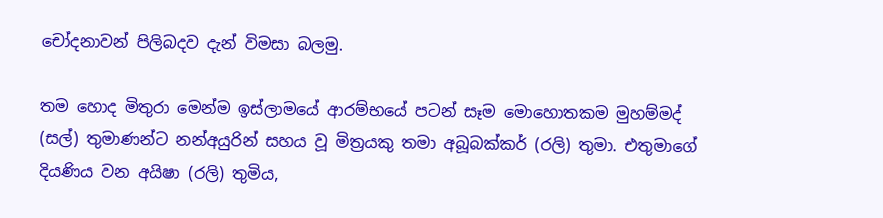චෝදනාවන් පිලිබදව දැන් විමසා බලමු.

තම හොද මිතුරා මෙන්ම ඉස්ලාමයේ ආරම්භයේ පටන් සෑම මොහොතකම මුහම්මද් (සල්) තුමාණන්ට නන්අයුරින් සහය වූ මිත්‍රයකු තමා අබූබක්කර් (රලි) තුමා. එතුමාගේ දියණිය වන අයිෂා (රලි) තුමිය,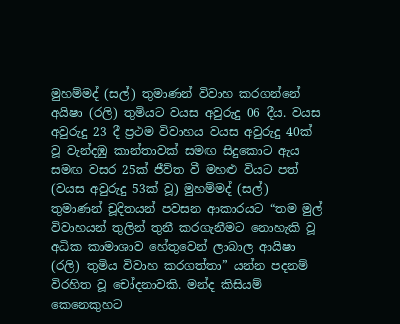මුහම්මද් (සල්) තුමාණන් විවාහ කරගන්නේ අයිෂා (රලි) තුමියට වයස අවුරුදු 06 දීය. වයස අවුරුදු 23 දී ප්‍රථම විවාහය වයස අවුරුදු 40ක් වූ වැන්දඹු කාන්තාවක් සමඟ සිදුකොට ඇය සමඟ වසර 25ක් ජීව්ත වී මහළු වියට පත් (වයස අවුරුදු 53ක් වූ) මුහම්මද් (සල්) තුමාණන් චූදිතයන් පවසන ආකාරයට “තම මුල් විවාහයන් තුලින් තුනී කරගැනීමට නොහැකි වූ අධික කාමාශාව හේතුවෙන් ලාබාල ආයිෂා (රලි) තුමිය විවාහ කරගත්තා” යන්න පදනම් විරහිත වූ චෝදනාවකි. මන්ද කිසියම් කෙනෙකුහ‍ට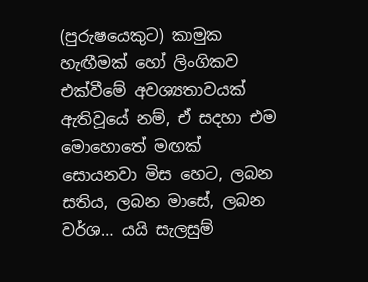(පුරුෂයෙකුට) කාමුක හැඟීමක් හෝ ලිංගිකව එක්වීමේ අවශ්‍යතාවයක් ඇතිවූයේ නම්, ඒ සදහා එම මොහොතේ මඟක් සොයනවා මිස හෙට, ලබන සතිය, ලබන මාසේ, ලබන වර්ශ… යයි සැලසුම්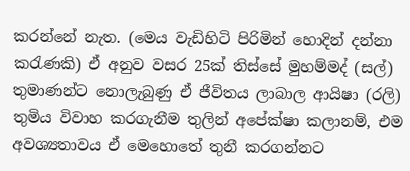කරන්නේ නැත. (මෙය වැඩිහිටි පිරිමින් හොදින් දන්නා කරැණකි) ඒ අනුව වසර 25ක් තිස්සේ මුහම්මද් (සල්) තුමාණන්ට නොලැබුණු ඒ ජීවිතය ලාබාල ආයිෂා (රලි) තුමිය විවාහ කරගැනීම තුලින් අපේක්ෂා කලානම්, එම අවශ්‍යතාවය ඒ මෙහොතේ තුනී කරගන්නට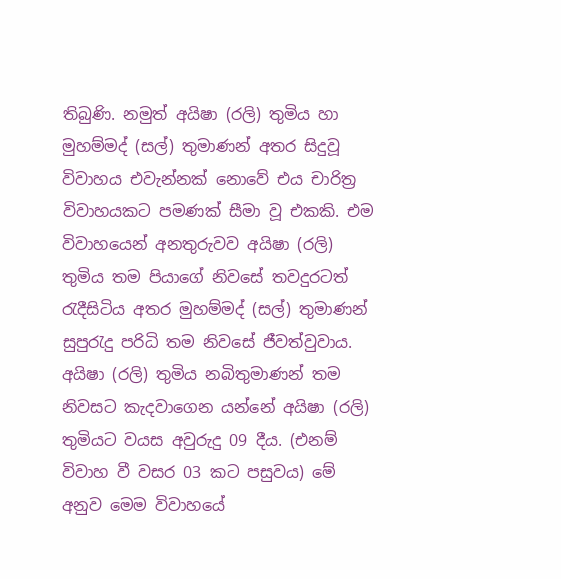තිබුණි. නමුත් අයිෂා (රලි) තුමිය හා මුහම්මද් (සල්) තුමාණන් අතර සිදුවූ විවාහය එවැන්නක් නොවේ එය චාරිත්‍ර විවාහයකට පමණක් සීමා වූ එකකි. එම විවාහයෙන් අනතුරුවව අයිෂා (රලි) තුමිය තම පියාගේ නිවසේ තවදුරටත් රැදීසිටිය අතර මුහම්මද් (සල්) තුමාණන් සුපුරැදු පරිධි තම නිවසේ ජීවත්වුවාය. අයිෂා (රලි) තුමිය නබිතුමාණන් තම නිවසට කැදවාගෙන යන්නේ අයිෂා (රලි) තුමියට වයස අවුරුදු 09 දීය. (එනම් විවාහ වී වසර 03 කට පසුවය) මේ අනුව මෙම විවාහයේ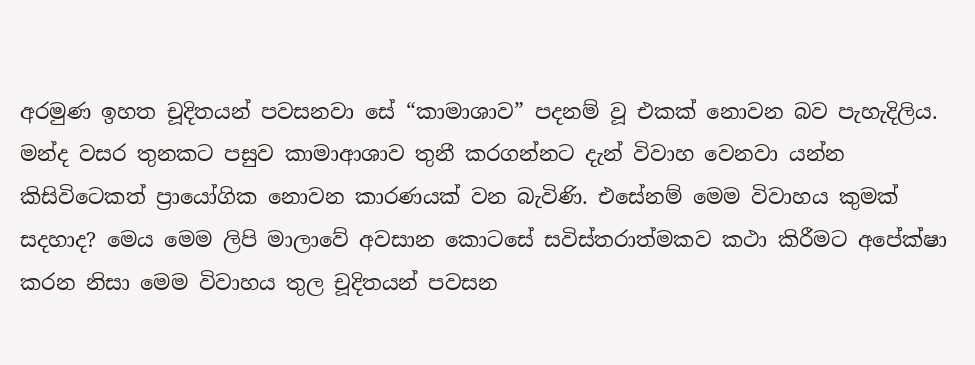අරමුණ ඉහත චූදිතයන් පවසනවා සේ “කාමාශාව” පදනම් වූ එකක් නොවන බව පැහැදිලිය. මන්ද වසර තුනකට පසුව කාමාආශාව තුනී කරගන්නට දැන් විවාහ වෙනවා යන්න කිසිවිටෙකත් ප්‍රායෝගික නොවන කාරණයක් වන බැවිණි. එසේනම් මෙම විවාහය කුමක් සදහාද? මෙය මෙම ලිපි මාලාවේ අවසාන කොටසේ සවිස්තරාත්මකව කථා කිරීමට අපේක්ෂා කරන නිසා මෙම විවාහය තුල චූදිතයන් පවසන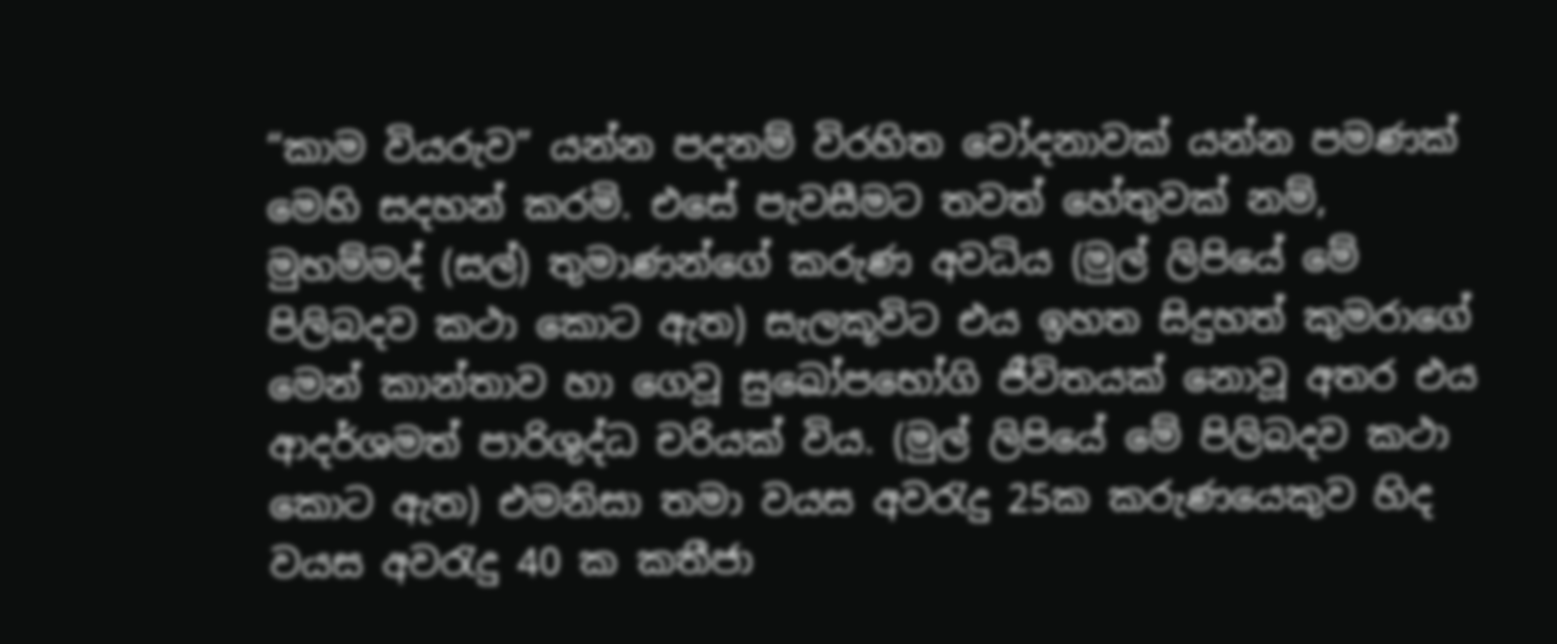“කාම වියරුව” යන්න පදනම් විරහිත චෝදනාවක් යන්න පමණක් මෙහි සදහන් කරමි. එසේ පැවසීමට තවත් හේතුවක් නම්, මුහම්මද් (සල්) තුමාණන්ගේ කරුණ අවධිය (මුල් ලිපියේ මේ පිලිබදව කථා කොට ඇත) සැලකූවිට එය ඉහත සිදුහත් කුමරාගේ මෙන් කාන්තාව හා ගෙවූ සුඛෝපභෝගි ජීවිතයක් නොවූ අතර එය ආදර්ශමත් පාරිශුද්ධ චරියක් විය. (මුල් ලිපියේ මේ පිලිබදව කථා කොට ඇත) එමනිසා තමා වයස අවරැදු 25ක කරුණයෙකුව හිද වයස අවරැදු 40 ක කතීජා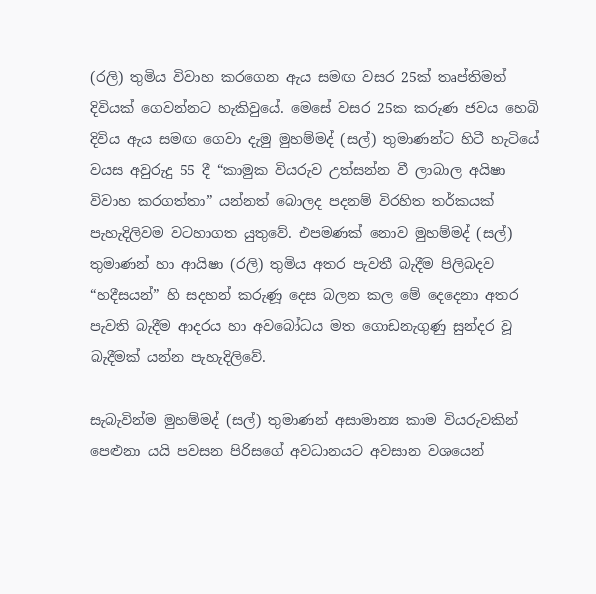(රලි) තුමිය විවාහ කරගෙන ඇය සමඟ වසර 25ක් තෘප්තිමත් දිවියක් ගෙවන්නට හැකිවුයේ. මෙ‍සේ වසර 25ක කරුණ ජවය හෙබි දිවිය ඇය සමඟ ගෙවා දැමු මුහම්මද් (සල්) තුමාණන්ට හිටී හැටියේ වයස අවුරුදු 55 දී “කාමුක වියරුව උත්සන්න වී ලාබාල අයිෂා විවාහ කරගත්තා” යන්නත් බොලද පදනම් විරහිත තර්කයක් පැහැදිලිවම වටහාගත යුතුවේ. එපමණක් නොව මුහම්මද් (සල්) තුමාණන් හා ආයිෂා (රලි) තුමිය අතර පැවතී බැදීම පිලිබදව “හදීසයන්” හි සදහන් කරුණූ දෙස බලන කල මේ දෙදෙනා අතර පැවති බැදීම ආදරය හා අවබෝධය මත ගොඩනැගුණු සුන්දර වූ බැදීමක් යන්න පැහැදිලිවේ.

සැබැවින්ම මුහම්මද් (සල්) තුමාණන් අසාමාන්‍ය කාම වියරුවකින් පෙළුනා යයි පවසන පිරිසගේ අවධානයට අවසාන වශයෙන්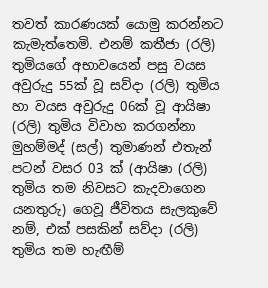තවත් කාරණයක් යොමු කරන්නට කැමැත්තෙමි. එනම් කතීජා (රලි) තුමියගේ අභාවයෙන් පසු වයස අවුරුදු 55ක් වූ සව්දා (රලි) තුමිය හා වයස අවුරුදු 06ක් වූ ආයිෂා (රලි) තුමිය විවාහ කරගන්නා මුහම්මද් (සල්) තුමාණන් එතැන් පටන් වසර 03 ක් (ආයිෂා (රලි) තුමිය තම නිවසට කැදවාගෙන යනතුරු) ගෙවූ ජීවිතය සැලකුවේ නම්, එක් පසකින් සව්දා (රලි) තුමිය තම හැඟීම්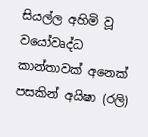සියල්ල අහිමි වූ වයෝවෘද්ධ කාන්තාවක් අනෙක් පසකින් අයිෂා (රලි)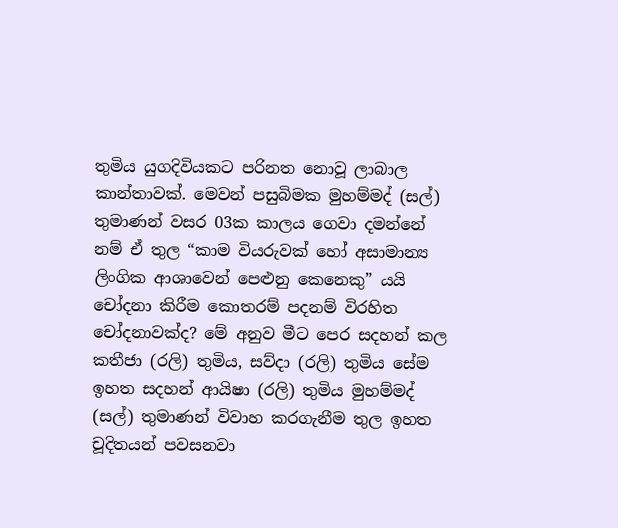තුමිය යුගදිවියකට පරිනත නොවූ ලාබාල කාන්තාවක්. මෙවන් පසුබිමක මුහම්මද් (සල්) තුමාණන් වසර 03ක කාලය ගෙවා දමන්නේ නම් ඒ තුල “කාම වියරුවක් හෝ අසාමාන්‍ය ලිංගික ආශාවෙන් පෙළුනු කෙනෙකු” යයි චෝදනා කිරීම කොතරම් පදනම් විරහිත චෝදනාවක්ද? මේ අනුව මීට පෙර සදහන් කල කතීජා (රලි) තුමිය, සව්දා (රලි) තුමිය සේම ඉහත සදහන් ආයිෂා (රලි) තුමිය මුහම්මද් (සල්) තුමාණන් විවාහ කරගැනීම තුල ඉහත චූදිතයන් පවසනවා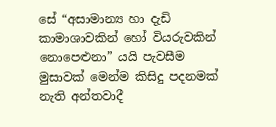සේ “අසාමාන්‍ය හා දැඩි කාමාශාවකින් හෝ වියරුවකින් නොපෙළුනා” යයි පැවසීම මුසාවක් මෙන්ම කිසිදු පදනමක් නැති අන්තවාදී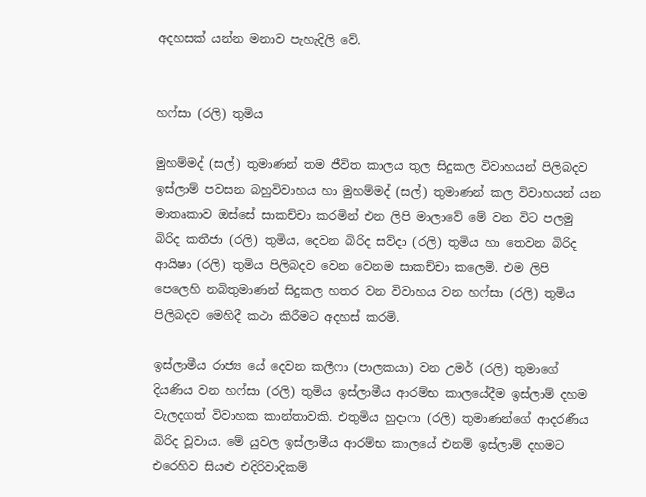අදහසක් යන්න මනාව පැහැදිලි වේ.


හෆ්සා (රලි) තුමිය

මුහම්මද් (සල්) තුමාණන් තම ජීවිත කාලය තුල සිදුකල විවාහයන් පිලිබදව ඉස්ලාම් පවසන බහුවිවාහය හා මුහම්මද් (සල්) තුමාණන් කල විවාහයන් යන මාතෘකාව ඔස්සේ සාකච්චා කරමින් එන ලිපි මාලාවේ මේ වන විට පලමු බිරිද කතීජා (රලි) තුමිය, දෙවන බිරිද සව්දා (රලි) තුමිය හා තෙවන බිරිද ආයිෂා (රලි) තුමිය පිලිබදව වෙන වෙනම සාකච්චා කලෙමි. එම ලිපි පෙලෙහි නබිතුමාණන් සිදුකල හතර වන විවාහය වන හෆ්සා (රලි) තුමිය පිලිබදව මෙහිදී කථා කිරීමට අදහස් කරමි.

ඉස්ලාමීය රාජ්‍ය යේ දෙවන කලීෆා (පාලකයා) වන උමර් (රලි) තුමාගේ දියණිය වන හෆ්සා (රලි) තුමිය ඉස්ලාමීය ආරම්භ කාලයේදීම ඉස්ලාම් දහම වැලදගත් විවාහක කාන්තාවකි. එතුමිය හුදාෆා (රලි) තුමාණන්ගේ ආදරණීය බිරිද වූවාය. මේ යුවල ඉස්ලාමීය ආරම්භ කාලයේ එනම් ඉස්ලාම් දහමට එරෙහිව සියළු එදිරිවාදිකම්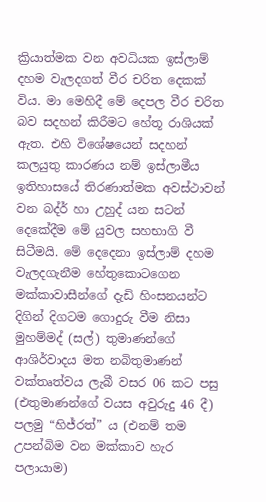ක්‍රියාත්මක වන අවධියක ඉස්ලාම් දහම වැලදගත් වීර චරිත දෙකක් විය. මා මෙහිදී මේ දෙපල වීර චරිත බව සදහන් කිරීමට හේතූ රාශියක් ඇත. එහි විශේෂයෙන් සදහන් කලයුතු කාරණය නම් ඉස්ලාමීය ඉතිහාසයේ තිරණාත්මක අවස්ථාවන් වන බද්ර් හා උහුද් යන සටන් දෙකේදීම මේ යුවල සහභාගි වී සිටීමයි. මේ දෙදෙනා ඉස්ලාම් දහම වැලදගැනීම හේතුකොටගෙන මක්කාවාසීන්ගේ දැඩි හිංසනයන්ට දිගින් දිගටම ගොදුරු වීම නිසා මුහම්මද් (සල්) තුමාණන්ගේ ආශිර්වාදය මත නබිතුමාණන් වක්තෘත්වය ලැබී වසර 06 කට පසු (එතුමාණන්ගේ වයස අවුරුදු 46 දී) පලමු “හිජ්රත්” ය (එනම් තම උපන්බිම වන මක්කාව හැර පලායාම)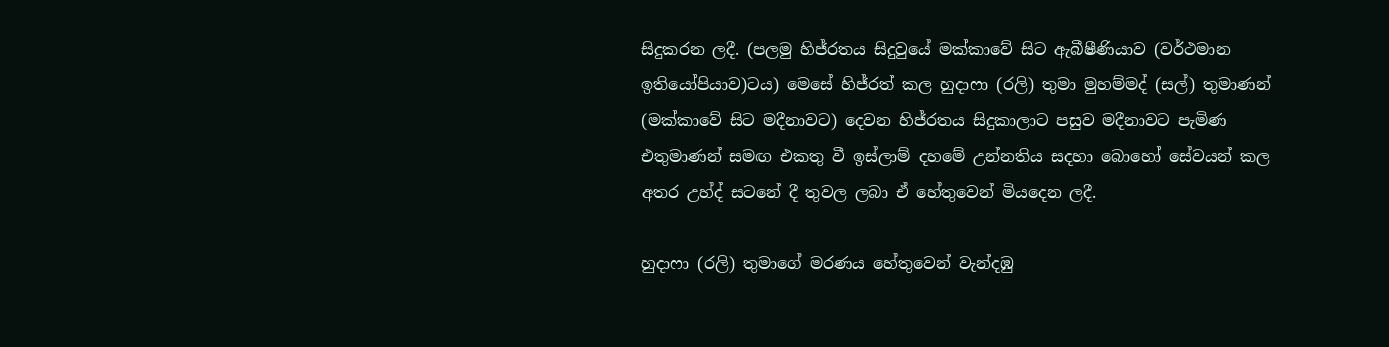සිදුකරන ලදී. (පලමු හිජ්රතය සිදුවුයේ මක්කාවේ සිට ඇබීෂීණියාව (වර්ථමාන ඉතියෝපියාව)ටය) මෙසේ හිජ්රත් කල හුදාෆා (රලි) තුමා මුහම්මද් (සල්) තුමාණන් (මක්කාවේ සිට මදීනාවට) දෙවන හිජ්රතය සිදුකාලාට පසුව මදීනාවට පැමිණ එතුමාණන් සමඟ එකතු වී ඉස්ලාම් දහමේ උන්නතිය සදහා බොහෝ සේවයන් කල අතර උහ්ද් සටනේ දී තුවල ලබා ඒ හේතුවෙන් මියදෙන ලදී.

හුදාෆා (රලි) තුමාගේ මරණය හේතුවෙන් වැන්දඹු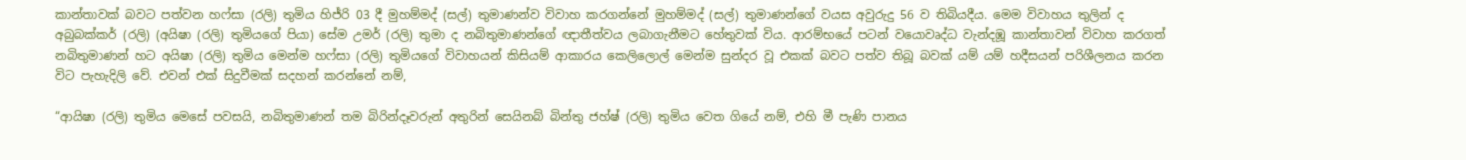කාන්තාවක් බවට පත්වන හෆ්සා (රලි) තුමිය හිජ්රි 03 දී මුහම්මද් (සල්) තුමාණන්ව විවාහ කරගන්නේ මුහම්මද් (සල්) තුමාණන්ගේ වයස අවුරුදු 56 ව තිබියදීය. මෙම විවාහය තුලින් ද අබුබක්කර් (රලි) (අයිෂා (රලි) තුමියගේ පියා) සේම උමර් (රලි) තුමා ද නබිතුමාණන්ගේ ඥාතීත්වය ලබාගැනීමට හේතුවක් විය. ආරම්භයේ පටන් වයොවෘද්ධ වැන්දඹූ කාන්තාවන් විවාහ කරගත් නබිතුමාණන් හට අයිෂා (රලි) තුමිය මෙන්ම හෆ්සා (රලි) තුමියගේ විවාහයන් කිසියම් ආකාරය කෙලිලොල් මෙන්ම සුන්දර වූ එකක් බවට පත්ව තිබූ බවක් යම් යම් හදීසයන් පරිශීලනය කරන විට පැහැදිලි වේ. එවන් එක් සිදුවීමක් සදහන් කරන්නේ නම්,

“ආයිෂා (රලි) තුමිය මෙසේ පවසයි, නබිතුමාණන් තම බිරින්දෑවරුන් අතුරින් සෙයිනබ් බින්තු ජහ්ෂ් (රලි) තුමිය වෙත ගියේ නම්, එහි මී පැණි පානය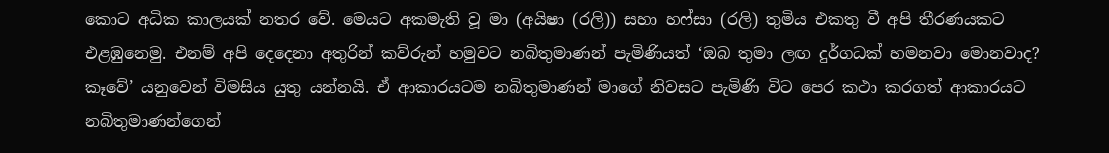කොට අධික කාලයක් නතර වේ. මෙයට අකමැති වූ මා (අයිෂා (රලි)) සහා හෆ්සා (රලි) තුමිය එකතු වී අපි තීරණයකට එළඹුනෙමු. එනම් අපි දෙදෙනා අතුරින් කව්රුන් හමුවට නබිතුමාණන් පැමිණියත් ‘ඔබ තුමා ලඟ දුර්ගධක් හමනවා මොනවාද? කෑවේ’ යනුවෙන් විමසිය යුතු යන්නයි. ඒ ආකාරයටම නබිතුමාණන් මාගේ නිවසට පැමිණි විට පෙර කථා කරගත් ආකාරයට නබිතුමාණන්ගෙන්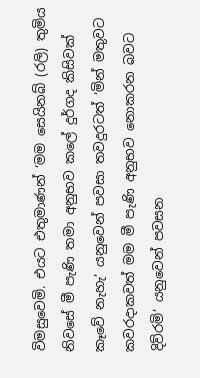විමසුවෙමි. එයට එතුමාණන් ‘මම සෙයිනබ් (රලි) තුමිය නිවසේ මී පැණි තමා අනුභව කලේ දුර්ගද කිසිවක් කෑවේ නැහැ’ යනුවෙන් පවසා තවදුරටත් ‘මින් මතුවට කවරදාකවත් මම මී පැණි අනුභව නොකරන බවට දිව්රමි’ යනුවෙන් පවසන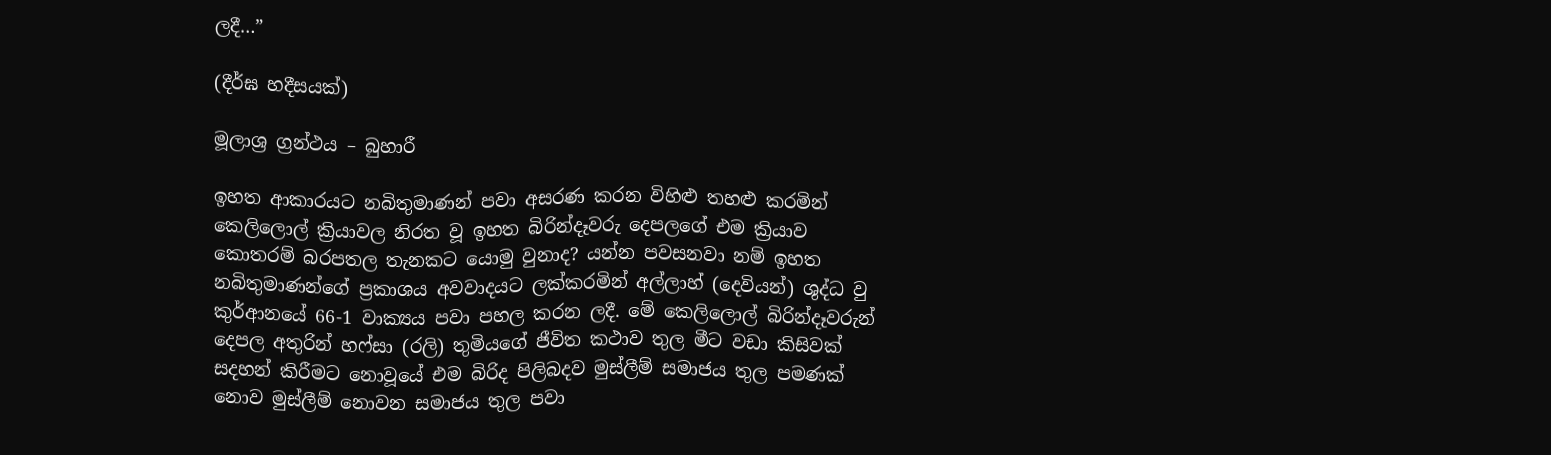ලදී…”

(දීර්ඝ හදීසයක්)

මූලාශ්‍ර ග්‍රන්ථය – බුහාරී

ඉහත ආකාරයට නබිතුමාණන් පවා අසරණ කරන විහිළු තහළු කරමින් කෙලිලොල් ක්‍රියාවල නිරත වූ ඉහත බිරින්දෑවරු දෙපලගේ එම ක්‍රියාව කොතරම් බරපතල තැනකට යොමු වුනාද? යන්න පවසනවා නම් ඉහත නබිතුමාණන්ගේ ප්‍රකාශය අවවාදයට ලක්කරමින් අල්ලාහ් (දෙවියන්) ශුද්ධ වු කුර්ආනයේ 66-1 වාක්‍යය පවා පහල කරන ලදී. මේ කෙලිලොල් බිරින්දෑවරුන් දෙපල අතුරින් හෆ්සා (රලි) තුමියගේ ජීවිත කථාව තුල මීට වඩා කිසිවක් සදහන් කිරීමට නොවූයේ එම බිරිද පිලිබදව මුස්ලීම් සමාජය තුල පමණක් නොව මුස්ලීම් නොවන සමාජය තුල පවා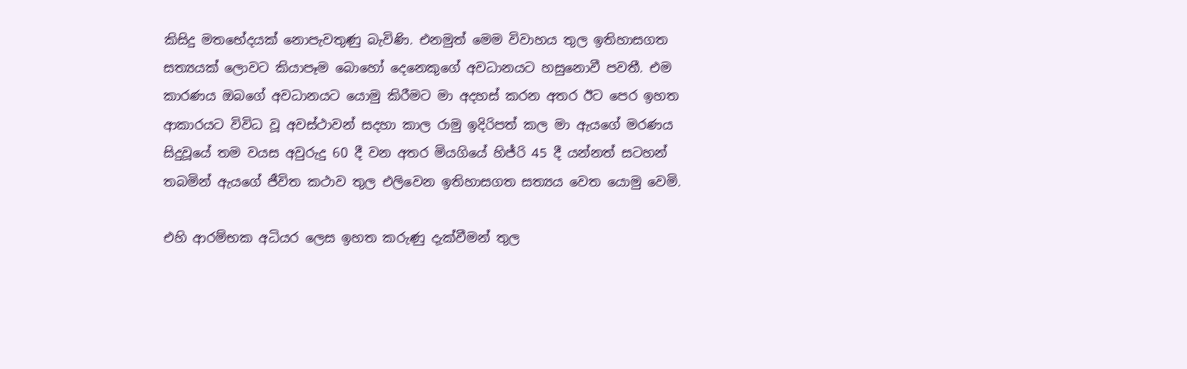කිසිදු මතභේදයක් නොපැවතුණු බැවිණි. එනමුත් මෙම විවාහය තුල ඉතිහාසගත සත්‍යයක් ලොවට කියාපෑම බොහෝ දෙනෙකුගේ අවධානයට හසුනොවී පවතී. එම කාරණය ඔබගේ අවධානයට යොමු කිරීමට මා අදහස් කරන අතර ඊට පෙර ඉහත ආකාරයට විවිධ වූ අවස්ථාවන් සදහා කාල රාමු ඉදිරිපත් කල මා ඇයගේ මරණය සිදුවූයේ තම වයස අවුරුදු 60 දී වන අතර මියගියේ හිජ්රි 45 දී යන්නත් සටහන් තබමින් ඇයගේ ජීවිත කථාව තුල එලිවෙන ඉතිහාසගත සත්‍යය වෙත යොමු වෙමි.

එහි ආරම්භක අධියර ලෙස ඉහත කරුණු දැක්වීමන් තුල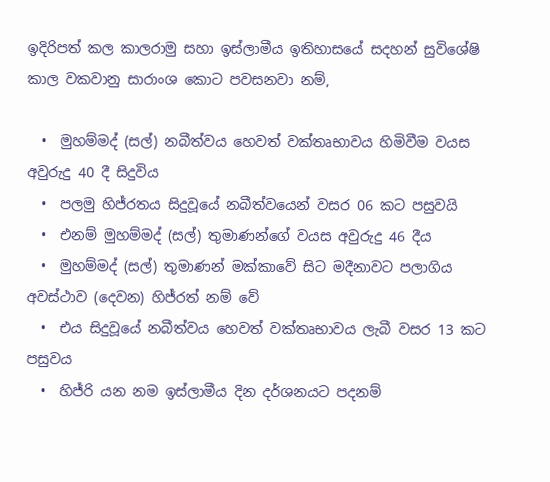ඉදිරිපත් කල කාලරාමු සහා ඉස්ලාමීය ඉතිහාසයේ සදහන් සුවිශේෂි කාල වකවානු සාරාංශ කොට පවසනවා නම්,

  •  මුහම්මද් (සල්) නබීත්වය හෙවත් වක්තෘභාවය හිමිවීම වයස අවුරුදු 40 දී සිදුවිය
  •  පලමු හිජ්රතය සිදුවූයේ නබීත්වයෙන් වසර 06 කට පසුවයි
  •  එනම් මුහම්මද් (සල්) තුමාණන්ගේ වයස අවුරුදු 46 දීය
  •  මුහම්මද් (සල්) තුමාණන් මක්කාවේ සිට මදීනාවට පලාගිය අවස්ථාව (දෙවන) හිජ්රත් නම් වේ
  •  එය සිදුවූයේ නබීත්වය හෙවත් වක්තෘභාවය ලැබී වසර 13 කට පසුවය
  •  හිජ්රි යන නම ඉස්ලාමීය දින දර්ශනයට පදනම්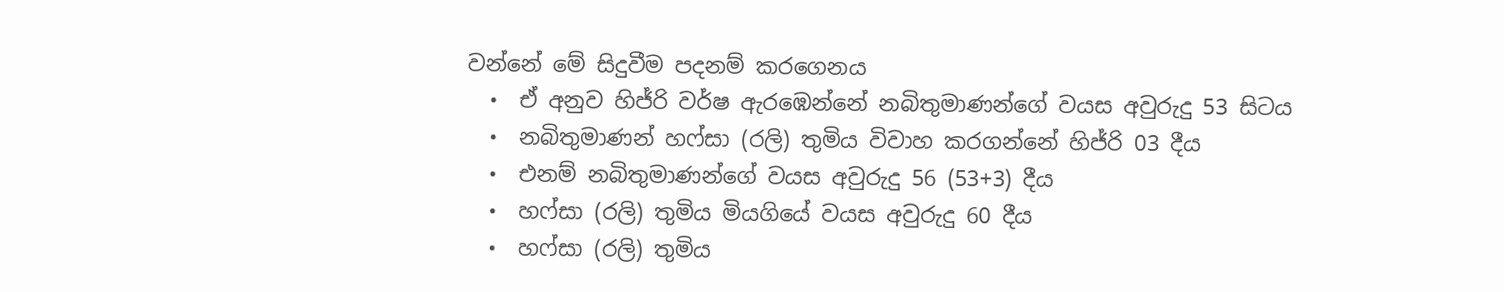වන්නේ මේ සිදුවීම පදනම් කරගෙනය
  •  ඒ අනුව හිජ්රි වර්ෂ ඇරඹෙන්නේ නබිතුමාණන්ගේ වයස අවුරුදු 53 සිටය
  •  නබිතුමාණන් හෆ්සා (රලි) තුමිය විවාහ කරගන්නේ හිජ්රි 03 දීය
  •  එනම් නබිතුමාණන්ගේ වයස අවුරුදු 56 (53+3) දීය
  •  හෆ්සා (රලි) තුමිය මියගියේ වයස අවුරුදු 60 දීය
  •  හෆ්සා (රලි) තුමිය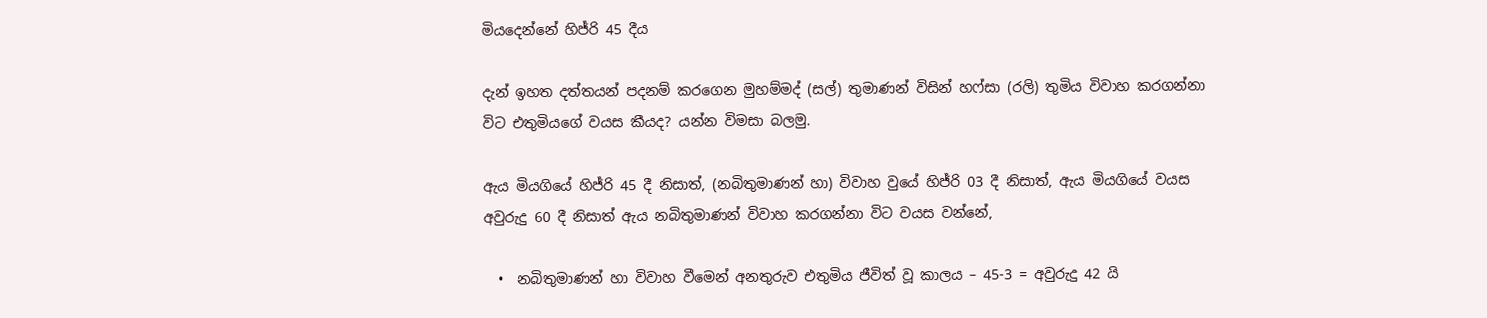මියදෙන්නේ හිජ්රි 45 දීය

දැන් ඉහත දත්තයන් පදනම් කරගෙන මුහම්මද් (සල්) තුමාණන් විසින් හෆ්සා (රලි) තුමිය විවාහ කරගන්නා විට එතුමියගේ වයස කීයද? යන්න විමසා බලමු.

ඇය මියගියේ හිජ්රි 45 දී නිසාත්, (නබිතුමාණන් හා) විවාහ වුයේ හිජ්රි 03 දී නිසාත්, ඇය මියගියේ වයස අවුරුදු 60 දී නිසාත් ඇය නබිතුමාණන් විවාහ කරගන්නා විට වයස වන්නේ,

  •  නබිතුමාණන් හා විවාහ වීමෙන් අනතුරුව එතුමිය ජීවිත් වූ කාලය – 45-3 = අවුරුදු 42 යි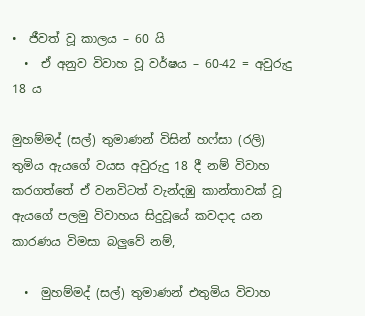•  ජීවත් වූ කාලය – 60 යි
  •  ඒ අනුව විවාහ වූ වර්ෂය – 60-42 = අවුරුදු 18 ය

මුහම්මද් (සල්) තුමාණන් විසින් හෆ්සා (රලි) තුමිය ඇයගේ වයස අවුරුදු 18 දී නම් විවාහ කරගත්තේ ඒ වනවිටත් වැන්දඹු කාන්තාවක් වූ ඇයගේ පලමු විවාහය සිදුවූයේ කවදාද යන කාරණය විමසා බලුවේ නම්,

  •  මුහම්මද් (සල්) තුමාණන් එතුමිය විවාහ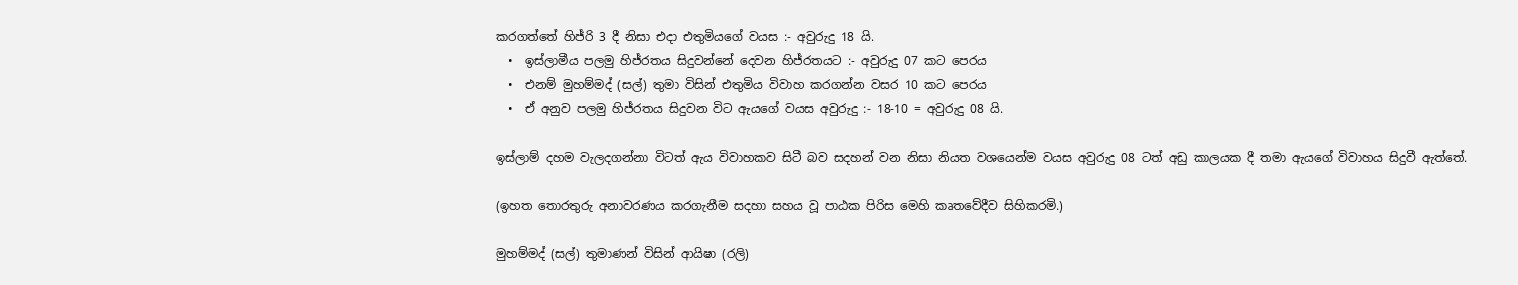කරගත්තේ හිජ්රි 3 දී නිසා එදා එතුමියගේ වයස :- අවුරුදු 18 යි.
  •  ඉස්ලාමීය පලමු හිජ්රතය සිදුවන්නේ දෙවන හිජ්රතයට :- අවුරුදු 07 කට පෙරය
  •  එනම් මුහම්මද් (සල්) තුමා විසින් එතුමිය විවාහ කරගන්න වසර 10 කට පෙරය
  •  ඒ අනුව පලමු හිජ්රතය සිදුවන විට ඇයගේ වයස අවුරුදු :- 18-10 = අවුරුදු 08 යි.

ඉස්ලාම් දහම වැලදගන්නා විටත් ඇය විවාහකව සිටී බව සදහන් වන නිසා නියත වශයෙන්ම වයස අවුරුදු 08 ටත් අඩු කාලයක දී තමා ඇයගේ විවාහය සිදුවී ඇත්තේ.

(ඉහත තොරතුරු අනාවරණය කරගැනීම සදහා සහය වූ පාඨක පිරිස මෙහි කෘතවේදීව සිහිකරමි.)

මුහම්මද් (සල්) තුමාණන් විසින් ආයිෂා (රලි)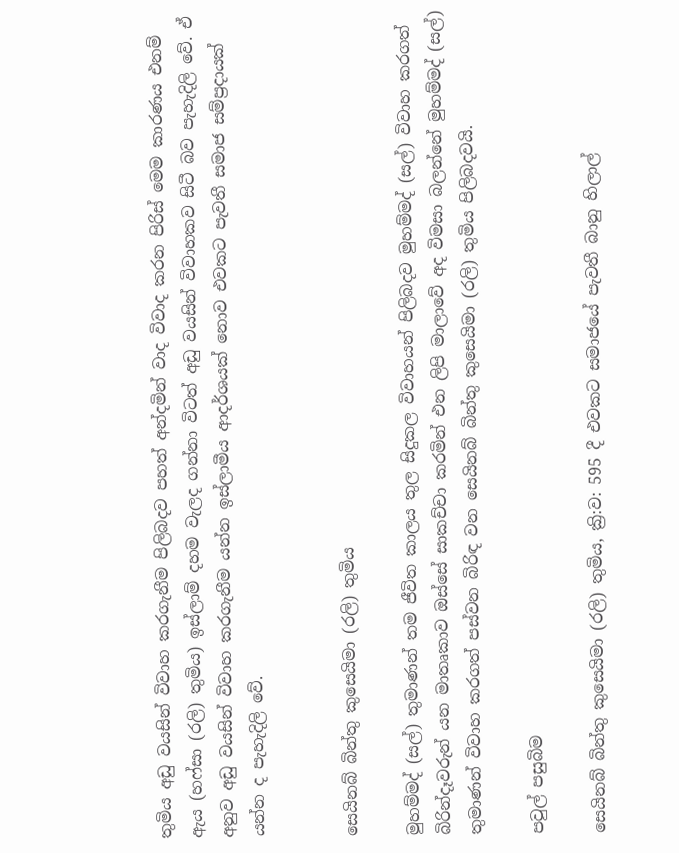තුමිය අඩු වයසින් විවාහ කරගැනීම පිලිබදව පහත් අන්දමින් වාද විවාද කරන පිරිස් මෙම කාරණය එනම් ඇය (හෆ්සා (රලි) තුමිය) ඉස්ලාම් දහම වැලද ගන්නා විටත් අඩු වයසින් විවාහකව සිටී බව පැහැදිලි වේ. ඒ අනුව අඩු වයසින් විවාහ කරගැනීම යන්න ඉස්ලාමීය ආදර්ශයක් නොව එවකට පැවතී සමාජ සම්ප්‍රදායක් යන්න ද පැහැදිලි වේ.


සෙයිනබ් බින්තු කුසෙයිමා (රලි) තුමිය

මුහම්මද් (සල්) තුමාණන් තම ජීවිත කාලය තුල සිදුකල විවාහයන් පිලිබදව මුහම්මද් (සල්) විවාහ කරගත් බිරින්දෑවරුන් යන මාතෘකාව ඔස්සේ සාකච්චා කරමින් එන ලිපි මාලාවේ අද විමසා බලන්නේ මුහම්මද් (සල්) තුමාණන් විවාහ කරගත් පස්වන බිරිඳ වන සෙයිනබ් බින්තු කුසෙයිමා (රලි) තුමිය පිලිබදවයි.

පවුල් පසුබිම

සෙයිනබ් බින්තු කුසෙයිමා (රලි) තුමිය, ක්‍රි:ව: 595 දී එවකට සමාජයේ පැවතී බානු හිලාල්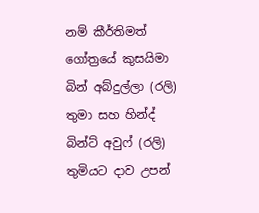නම් කීර්තිමත් ගෝත්‍රයේ කුසයිමා බින් අබ්දුල්ලා (රලි) තුමා සහ හින්ද් බින්ට් අවුෆ් (රලි) තුමියට දාව උපන්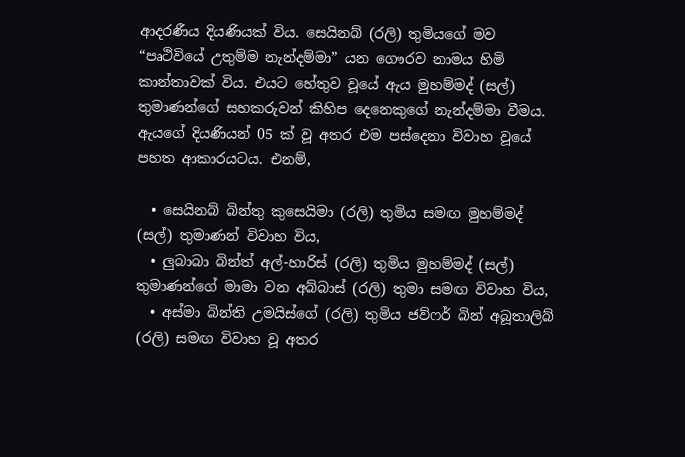ආදරණීය දියණියක් විය. සෙයිනබ් (රලි) තුමියගේ මව “පෘථිවියේ උතුම්ම නැන්දම්මා” යන ගෞරව නාමය හිමි කාන්තාවක් විය. එයට හේතුව වූයේ ඇය මුහම්මද් (සල්) තුමාණන්ගේ සහකරුවන් කිහිප දෙනෙකුගේ නැන්දම්මා වීමය. ඇයගේ දියණියන් 05 ක් වූ අතර එම පස්දෙනා විවාහ වූයේ පහත ආකාරයටය. එනම්,

  • සෙයිනබ් බින්තු කුසෙයිමා (රලි) තුමිය සමඟ මුහම්මද් (සල්) තුමාණන් විවාහ විය,
  • ලුබාබා බින්ත් අල්-හාරිස් (රලි) තුමිය මුහම්මද් (සල්) තුමාණන්ගේ මාමා වන අබ්බාස් (රලි) තුමා සමඟ විවාහ විය,
  • අස්මා බින්ති උමයිස්ගේ (රලි) තුමිය ජව්ෆර් බින් අබූතාලිබ් (රලි) සමඟ විවාහ වූ අතර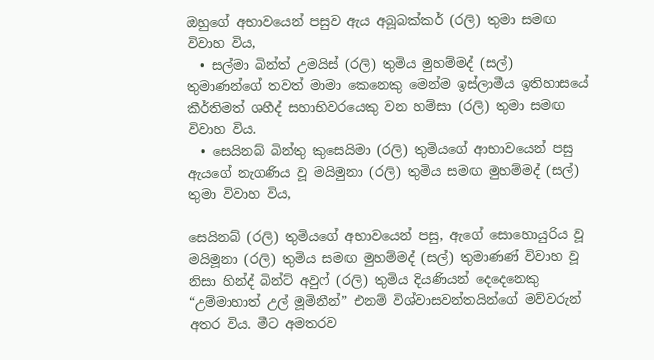ඔහුගේ අභාවයෙන් පසුව ඇය අබූබක්කර් (රලි) තුමා සමඟ විවාහ විය,
  • සල්මා බින්ත් උමයිස් (රලි) තුමිය මුහම්මද් (සල්) තුමාණන්ගේ තවත් මාමා කෙනෙකු මෙන්ම ඉස්ලාමීය ඉතිහාසයේ කීර්තිමත් ශහීද් සහාභිවරයෙකු වන හම්සා (රලි) තුමා සමඟ විවාහ විය.
  • සෙයිනබ් බින්තු කුසෙයිමා (රලි) තුමියගේ ආභාවයෙන් පසු ඇයගේ නැගණිය වූ මයිමුනා (රලි) තුමිය සමඟ මුහම්මද් (සල්) තුමා විවාහ විය,

සෙයිනබ් (රලි) තුමියගේ අභාවයෙන් පසු, ඇගේ සොහොයුරිය වූ මයිමූනා (රලි) තුමිය සමඟ මුහම්මද් (සල්) තුමාණණ් විවාහ වූ නිසා හින්ද් බින්ට් අවුෆ් (රලි) තුමිය දියණියන් දෙදෙනෙකු “උම්මාහාත් උල් මූමිනීන්” එනම් විශ්වාසවන්තයින්ගේ මව්වරුන් අතර විය. මීට අමතරව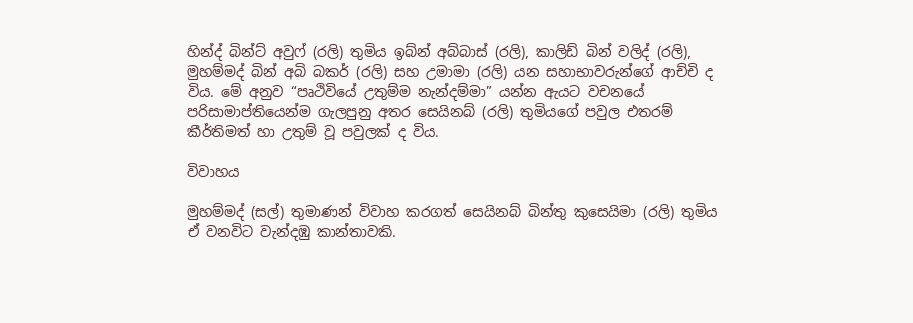හින්ද් බින්ට් අවුෆ් (රලි) තුමිය ඉබ්න් අබ්බාස් (රලි), කාලිඩ් බින් වලිද් (රලි), මුහම්මද් බින් අබි බකර් (රලි) සහ උමාමා (රලි) යන සහාභාවරුන්ගේ ආච්චි ද විය. මේ අනුව “පෘථිවියේ උතුම්ම නැන්දම්මා” යන්න ඇයට වචනයේ පරිසාමාප්තියෙන්ම ගැලපුනු අතර සෙයිනබ් (රලි) තුමියගේ පවුල එතරම් කීර්තිමත් හා උතුම් වූ පවුලක් ද විය.

විවාහය

මුහම්මද් (සල්) තුමාණන් විවාහ කරගත් සෙයිනබ් බින්තු කුසෙයිමා (රලි) තුමිය ඒ වනවිට වැන්දඹු කාන්තාවකි.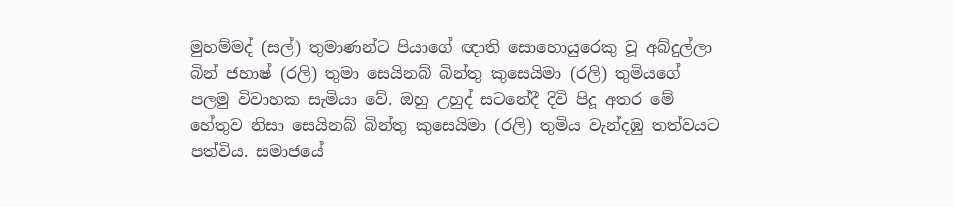මුහම්මද් (සල්) තුමාණන්ට පියාගේ ඥාති සොහොයුරෙකු වූ අබ්දුල්ලා බින් ජහාෂ් (රලි) තුමා සෙයිනබ් බින්තු කුසෙයිමා (රලි) තුමියගේ පලමු විවාහක සැමියා වේ. ඔහු උහුද් සටනේදී දිවි පිදූ අතර මේ හේතුව නිසා සෙයිනබ් බින්තු කුසෙයිමා (රලි) තුමිය වැන්දඹු තත්වයට පත්විය. සමාජයේ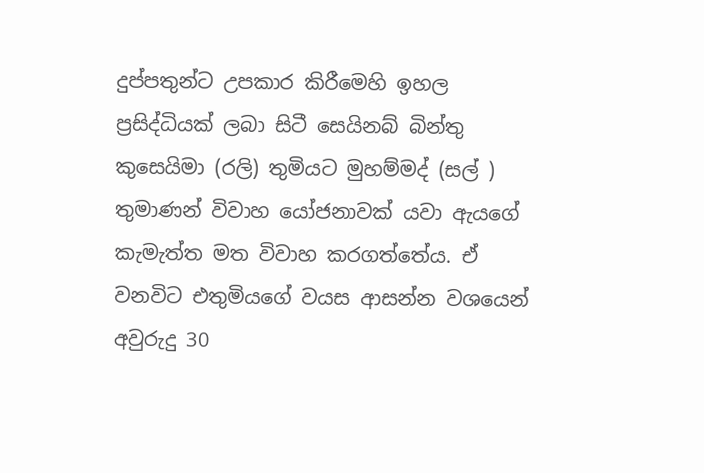දුප්පතුන්ට උපකාර කිරීමෙහි ඉහල ප්‍රසිද්ධියක් ලබා සිටී සෙයිනබ් බින්තු කුසෙයිමා (රලි) තුමියට මුහම්මද් (සල් ) තුමාණන් විවාහ යෝජනාවක් යවා ඇයගේ කැමැත්ත මත විවාහ කරගත්තේය. ඒ වනවිට එතුමියගේ වයස ආසන්න වශයෙන් අවුරුදු 30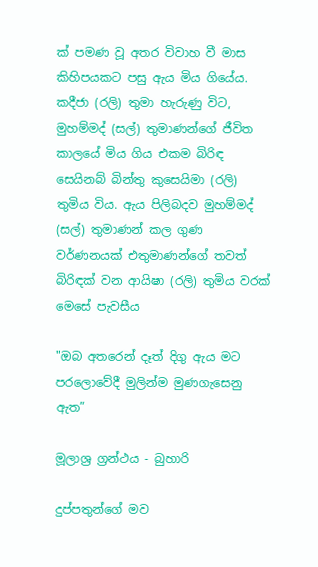ක් පමණ වූ අතර විවාහ වී මාස කිහිපයකට පසු ඇය මිය ගියේය. කදීජා (රලි) තුමා හැරුණු විට, මුහම්මද් (සල්) තුමාණන්ගේ ජීවිත කාලයේ මිය ගිය එකම බිරිඳ සෙයිනබ් බින්තු කුසෙයිමා (රලි) තුමිය විය. ඇය පිලිබදව මුහම්මද් (සල්) තුමාණන් කල ගුණ වර්ණනයක් එතුමාණන්ගේ තවත් බිරිඳක් වන ආයිෂා (රලි) තුමිය වරක් මෙසේ පැවසීය

"ඔබ අතරෙන් දෑත් දිගු ඇය මට පරලොවේදී මුලින්ම මුණගැසෙනු ඇත”

මූලාශ්‍ර ග්‍රන්ථය - බුහාරි

දුප්පතුන්ගේ මව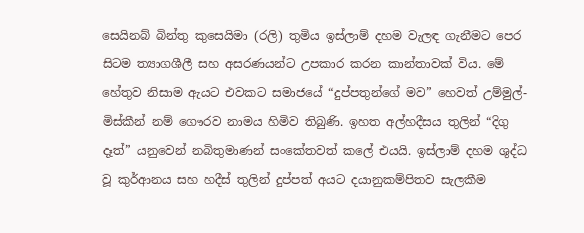සෙයිනබ් බින්තු කුසෙයිමා (රලි) තුමිය ඉස්ලාම් දහම වැලඳ ගැනීමට පෙර සිටම ත්‍යාගශීලී සහ අසරණයන්ට උපකාර කරන කාන්තාවක් විය. මේ හේතුව නිසාම ඇයට එවකට සමාජයේ “දුප්පතුන්ගේ මව” හෙවත් උම්මුල්-මිස්කීන් නම් ගෞරව නාමය හිමිව තිබුණි. ඉහත අල්හදීසය තුලින් “දිගු දෑත්” යනුවෙන් නබිතුමාණන් සංකේතවත් කලේ එයයි. ඉස්ලාම් දහම ශුද්ධ වූ කුර්ආනය සහ හදීස් තුලින් දුප්පත් අයට දයානුකම්පිතව සැලකීම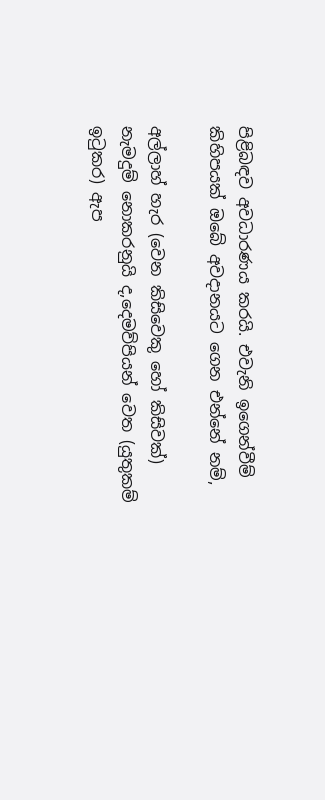පිළිබඳව අවධාරණය කරයි. එවැනි ඉගෙන්වීම් කිහිපයක් ඔබේ අවදානයට ගෙන එන්නේ නම්,

අල්ලාහ් හැර (වෙන කිසිවෙකු හෝ කිසිවක්) නැමදුම් නොකරනුයි ද,දෙමව්පියන් වෙත (යුතුකම් ඉටුකර) ඇප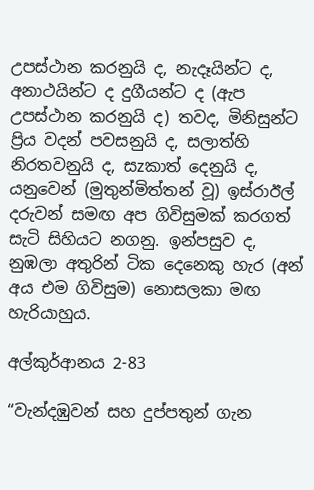උපස්ථාන කරනුයි ද, නැදෑයින්ට ද, අනාථයින්ට ද දුගීයන්ට ද (ඇප උපස්ථාන කරනුයි ද) තවද, මිනිසුන්ට ප්‍රිය වදන් පවසනුයි ද, සලාත්හි නිරතවනුයි ද, සzකාත් දෙනුයි ද, යනුවෙන් (මුතුන්මිත්තන් වූ) ඉස්රාඊල් දරුවන් සමඟ අප ගිවිසුමක් කරගත් සැටි සිහියට නගනු. ඉන්පසුව ද, නුඹලා අතුරින් ටික දෙනෙකු හැර (අන් අය එම ගිවිසුම) නොසලකා මඟ හැරියාහුය.

අල්කුර්ආනය 2-83

“වැන්දඹුවන් සහ දුප්පතුන් ගැන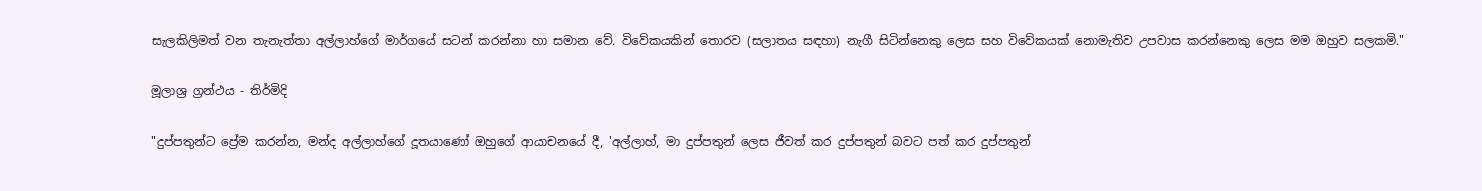සැලකිලිමත් වන තැනැත්තා අල්ලාහ්ගේ මාර්ගයේ සටන් කරන්නා හා සමාන වේ. විවේකයකින් තොරව (සලාතය සඳහා) නැගී සිටින්නෙකු ලෙස සහ විවේකයක් නොමැතිව උපවාස කරන්නෙකු ලෙස මම ඔහුව සලකමි."

මූලාශ්‍ර ග්‍රන්ථය - තිර්මිදි

"දුප්පතුන්ට ප්‍රේම කරන්න, මන්ද අල්ලාහ්ගේ දූතයාණෝ ඔහුගේ ආයාචනයේ දී, 'අල්ලාහ්, මා දුප්පතුන් ලෙස ජීවත් කර දුප්පතුන් බවට පත් කර දුප්පතුන්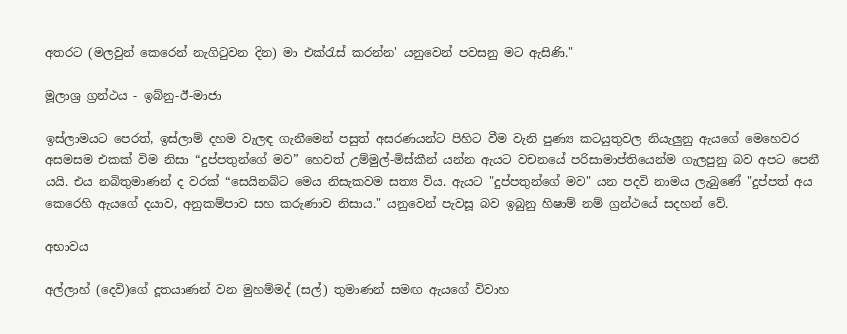අතරට (මලවුන් කෙරෙන් නැගිටුවන දින) මා එක්රැස් කරන්න' යනුවෙන් පවසනු මට ඇසිණි."

මූලාශ්‍ර ග්‍රන්ථය - ඉබ්නු-ඊ-මාජා

ඉස්ලාමයට පෙරත්, ඉස්ලාම් දහම වැලඳ ගැනීමෙන් පසුත් අසරණයන්ට පිහිට වීම වැනි පුණ්‍ය කටයුතුවල නියැලුනු ඇයගේ මෙහෙවර අසමසම එකක් විම නිසා “දුප්පතුන්ගේ මව” හෙවත් උම්මුල්-මිස්කීන් යන්න ඇයට වචනයේ පරිසාමාප්තියෙන්ම ගැලපුනු බව අපට පෙනී යයි. එය නබිතුමාණන් ද වරක් “සෙයිනබ්ට මෙය නිසැකවම සත්‍ය විය. ඇයට "දුප්පතුන්ගේ මව" යන පදවි නාමය ලැබුණේ "දුප්පත් අය කෙරෙහි ඇයගේ දයාව, අනුකම්පාව සහ කරුණාව නිසාය." යනුවෙන් පැවසූ බව ඉබුනු හිෂාම් නම් ග්‍රන්ථයේ සදහන් වේ.

අභාවය

අල්ලාහ් (දෙවි)ගේ දූතයාණන් වන මුහම්මද් (සල්) තුමාණන් සමඟ ඇයගේ විවාහ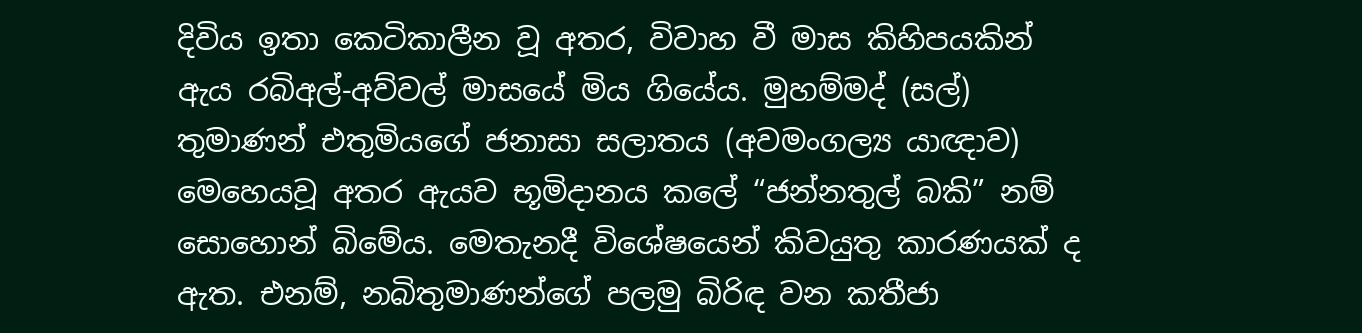දිවිය ඉතා කෙටිකාලීන වූ අතර, විවාහ වී මාස කිහිපයකින් ඇය රබිඅල්-අව්වල් මාසයේ මිය ගියේය. මුහම්මද් (සල්) තුමාණන් එතුමියගේ ජනාසා සලාතය (අවමංගල්‍ය යාඥාව) මෙහෙයවූ අතර ඇයව භූමිදානය කලේ “ජන්නතුල් බකි” නම් සොහොන් බිමේය. මෙතැනදී විශේෂයෙන් කිවයුතු කාරණයක් ද ඇත. එනම්, නබිතුමාණන්ගේ පලමු බිරිඳ වන කතීජා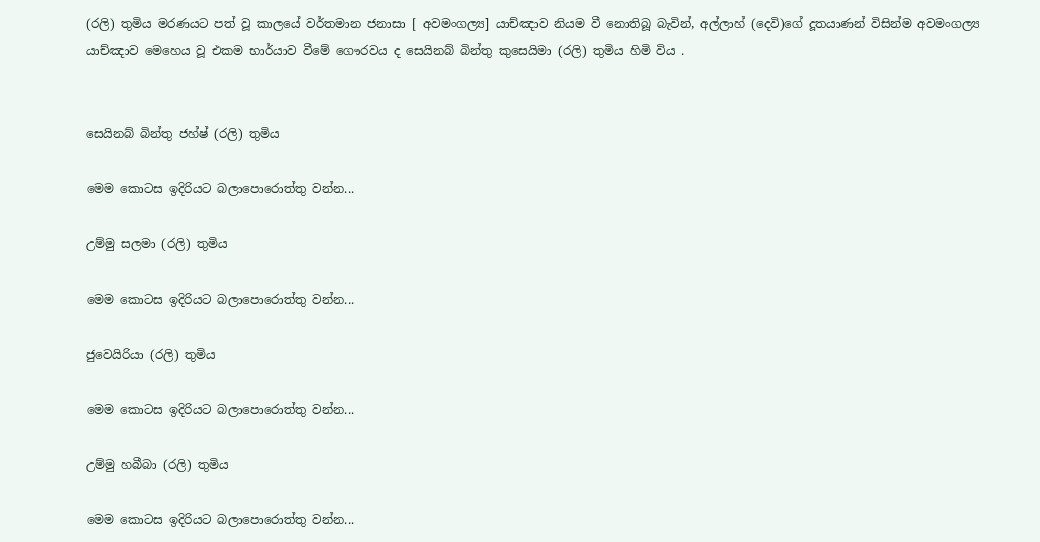(රලි) තුමිය මරණයට පත් වූ කාලයේ වර්තමාන ජනාසා [ අවමංගල්‍ය] යාච්ඤාව නියම වී නොතිබූ බැවින්, අල්ලාහ් (දෙවි)ගේ දූතයාණන් විසින්ම අවමංගල්‍ය යාච්ඤාව මෙහෙය වූ එකම භාර්යාව වීමේ ගෞරවය ද සෙයිනබ් බින්තු කුසෙයිමා (රලි) තුමිය හිමි විය .


සෙයිනබ් බින්තු ජහ්ෂ් (රලි) තුමිය

මෙම කොටස ඉදිරියට බලාපොරොත්තු වන්න...

උම්මු සලමා (රලි) තුමිය

මෙම කොටස ඉදිරියට බලාපොරොත්තු වන්න...

ජුවෙයිරියා (රලි) තුමිය

මෙම කොටස ඉදිරියට බලාපොරොත්තු වන්න...

උම්මු හබීබා (රලි) තුමිය

මෙම කොටස ඉදිරියට බලාපොරොත්තු වන්න...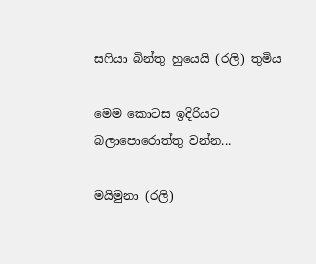සෆියා බින්තු හුයෙයි (රලි) තුමිය

මෙම කොටස ඉදිරියට බලාපොරොත්තු වන්න...

මයිමුනා (රලි)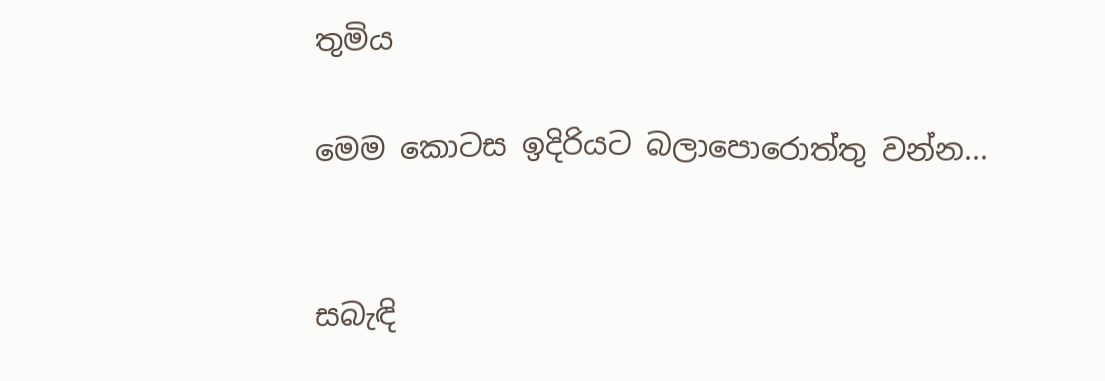තුමිය

මෙම කොටස ඉදිරියට බලාපොරොත්තු වන්න...


සබැඳි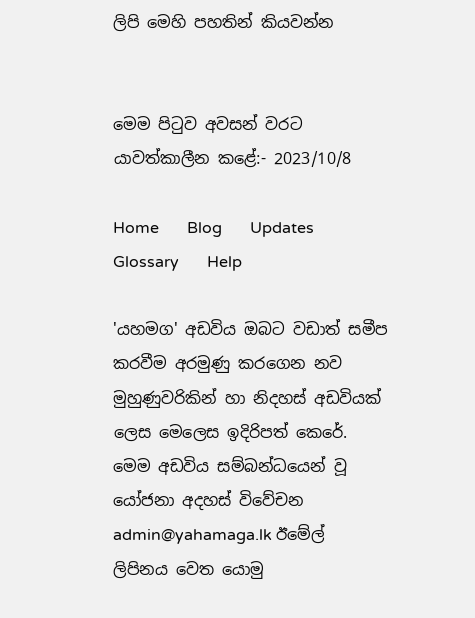ලිපි මෙහි පහතින් කියවන්න


මෙම පිටුව අවසන් වරට යාවත්කාලීන කළේ:- 2023/10/8

Home       Blog       Updates       Glossary       Help

'යහමග' අඩවිය ඔබට වඩාත් සමීප කරවීම අරමුණු කරගෙන නව මුහුණුවරිකින් හා නිදහස් අඩවියක් ලෙස මෙලෙස ඉදිරිපත් කෙරේ. මෙම අඩවිය සම්බන්ධයෙන් වූ යෝජනා අදහස් විවේචන admin@yahamaga.lk ඊමේල් ලිපිනය වෙත යොමු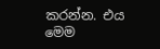කරන්න. එය මෙම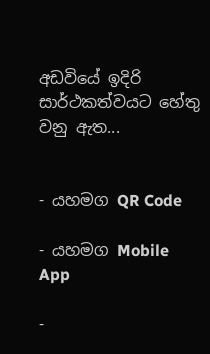අඩවියේ ඉදිරි සාර්ථකත්වයට හේතු වනු ඇත...


- යහමග QR Code

- යහමග Mobile App

-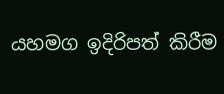යහමග ඉදිරිපත් කිරීම